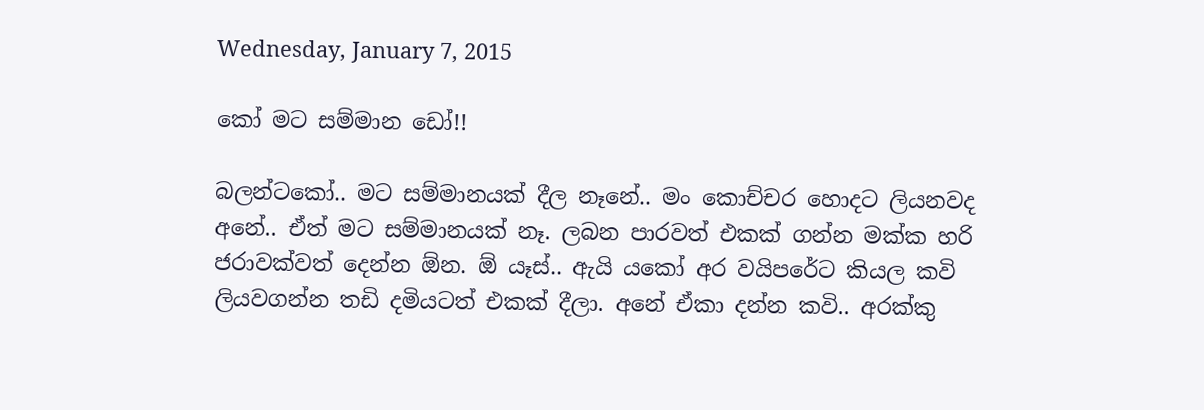Wednesday, January 7, 2015

කෝ මට සම්මාන ඩෝ!!

බලන්ටකෝ.. මට සම්මානයක් දීල නෑනේ.. මං කොච්චර හොදට ලියනවද අනේ.. ඒත් මට සම්මානයක් නෑ. ලබන පාරවත් එකක් ගන්න මක්ක හරි ජරාවක්වත් දෙන්න ඕන. ඕ යෑස්.. ඇයි යකෝ අර වයිපරේට කියල කවි ලියවගන්න තඩි දමියටත් එකක් දීලා. අනේ ඒකා දන්න කවි.. අරක්කු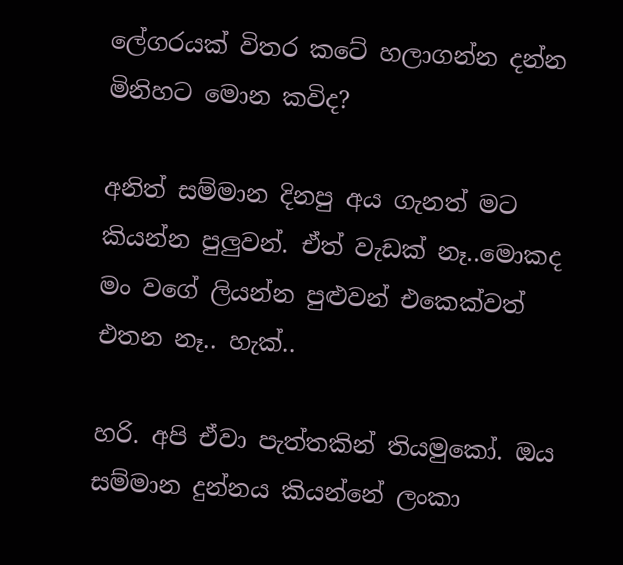ලේගරයක් විතර කටේ හලාගන්න දන්න මිනිහට මොන කවිද?

අනිත් සම්මාන දිනපු අය ගැනත් මට කියන්න පුලුවන්. ඒත් වැඩක් නෑ..මොකද මං වගේ ලියන්න පුළුවන් එකෙක්වත් එතන නෑ.. හැක්..

හරි. අපි ඒවා පැත්තකින් තියමුකෝ. ඔය සම්මාන දුන්නය කියන්නේ ලංකා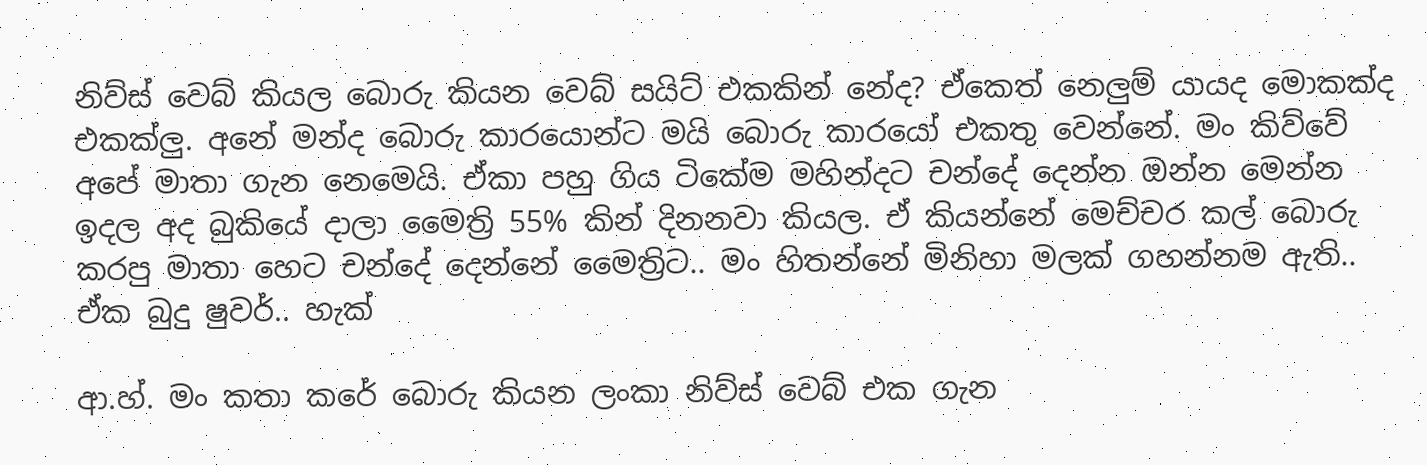නිව්ස් වෙබ් කියල බොරු කියන වෙබ් සයිට් එකකින් නේද? ඒකෙත් නෙලුම් යායද මොකක්ද එකක්ලු. අනේ මන්ද බොරු කාරයොන්ට මයි බොරු කාරයෝ එකතු වෙන්නේ. මං කිව්වේ අපේ මාතා ගැන නෙමෙයි. ඒකා පහු ගිය ටිකේම මහින්දට චන්දේ දෙන්න ඔන්න මෙන්න ඉදල අද බුකියේ දාලා මෛත්‍රි 55% කින් දිනනවා කියල. ඒ කියන්නේ මෙච්චර කල් බොරු කරපු මාතා හෙට චන්දේ දෙන්නේ මෛත්‍රිට.. මං හිතන්නේ මිනිහා මලක් ගහන්නම ඇති.. ඒක බුදු ෂුවර්.. හැක්

ආ.හ්. මං කතා කරේ බොරු කියන ලංකා නිව්ස් වෙබ් එක ගැන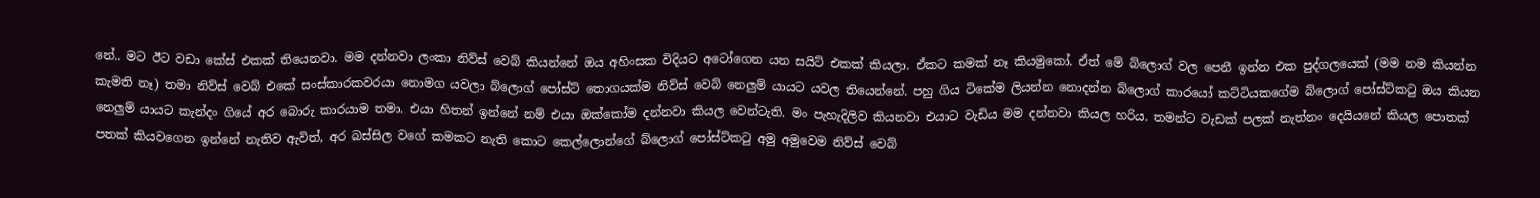නේ.. මට ඊට වඩා කේස් එකක් තියෙනවා. මම දන්නවා ලංකා නිව්ස් වෙබ් කියන්නේ ඔය අහිංසක විදියට අටෝගෙන යන සයිට් එකක් කියලා. ඒකට කමක් නෑ කියමුකෝ. ඒත් මේ බ්ලොග් වල පෙනී ඉන්න එක පුද්ගලයෙක් (මම නම කියන්න කැමති නෑ) තමා නිව්ස් වෙබ් එකේ සංස්කාරකවරයා නොමග යවලා බ්ලොග් පෝස්ට් තොගයක්ම නිව්ස් වෙබ් නෙලුම් යායට යවල තියෙන්නේ. පහු ගිය ටිකේම ලියන්න නොදන්න බ්ලොග් කාරයෝ කට්ටියකගේම බ්ලොග් පෝස්ට්කටු ඔය කියන නෙලුම් යායට කැන්දං ගියේ අර බොරු කාරයාම තමා. එයා හිතන් ඉන්නේ නම් එයා ඔක්කෝම දන්නවා කියල වෙන්ටැති. මං පැහැදිලිව කියනවා එයාට වැඩිය මම දන්නවා කියල හරිය. තමන්ට වැඩක් පලක් නැත්නං දෙයියනේ කියල පොතක් පතක් කියවගෙන ඉන්නේ නැතිව ඇවිත්, අර බස්සිල වගේ කමකට නැති කොට කෙල්ලොන්ගේ බ්ලොග් පෝස්ට්කටු අමු අමුවෙම නිව්ස් වෙබ්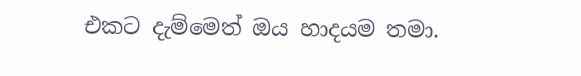එකට දැම්මෙත් ඔය හාදයම තමා.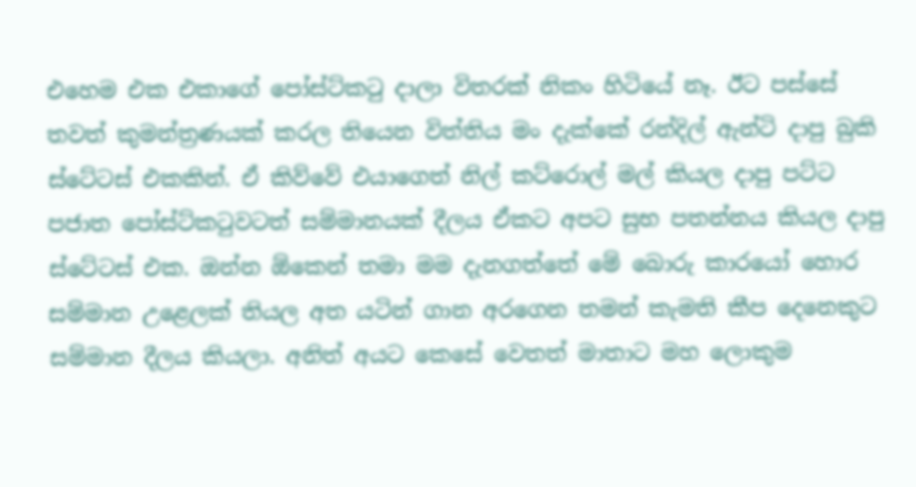එහෙම එක එකාගේ පෝස්ට්කටු දාලා විතරක් නිකං හිටියේ නෑ. ඊට පස්සේ තවත් කුමන්ත්‍රණයක් කරල තියෙන විත්තිය මං දැක්කේ රන්දිල් ඇන්ටි දාපු බුකි ස්ටේටස් එකකින්. ඒ කිව්වේ එයාගෙත් නිල් කට්රොල් මල් කියල දාපු පට්ට පජාත පෝස්ට්කටුවටත් සම්මානයක් දීලය ඒකට අපට සුභ පතන්නය කියල දාපු ස්ටේටස් එක. ඔන්න ඕකෙන් තමා මම දැනගත්තේ මේ බොරු කාරයෝ හොර සම්මාන උළෙලක් තියල අත යටින් ගාන අරගෙන තමන් කැමති කීප දෙනෙකුට සම්මාන දීලය කියලා. අනිත් අයට කෙසේ වෙතත් මාතාට මහ ලොකුම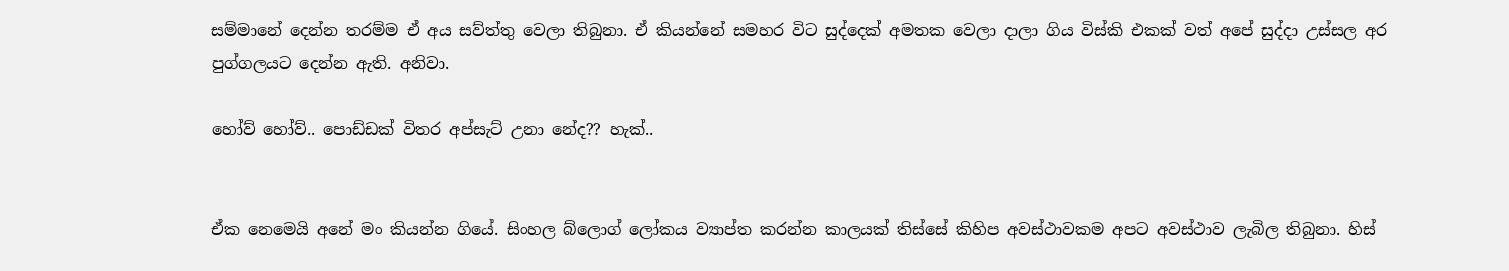සම්මානේ දෙන්න තරම්ම ඒ අය සව්ත්තු වෙලා තිබුනා. ඒ කියන්නේ සමහර විට සුද්දෙක් අමතක වෙලා දාලා ගිය විස්කි එකක් වත් අපේ සුද්දා උස්සල අර පුග්ගලයට දෙන්න ඇති. අනිවා.

හෝව් හෝව්.. පොඩ්ඩක් විතර අප්සැට් උනා නේද?? හැක්..


ඒක නෙමෙයි අනේ මං කියන්න ගියේ. සිංහල බ්ලොග් ලෝකය ව්‍යාප්ත කරන්න කාලයක් තිස්සේ කිහිප අවස්ථාවකම අපට අවස්ථාව ලැබිල තිබුනා. හිස්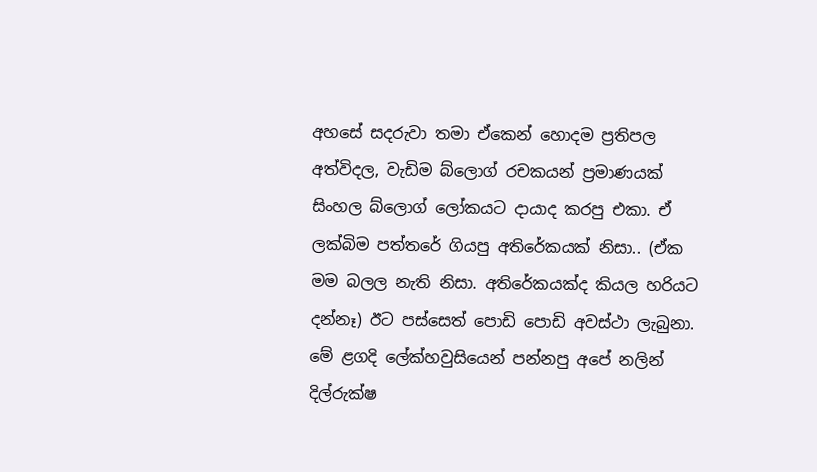අහසේ සදරුවා තමා ඒකෙන් හොදම ප්‍රතිපල අත්විදල, වැඩිම බ්ලොග් රචකයන් ප්‍රමාණයක් සිංහල බ්ලොග් ලෝකයට දායාද කරපු එකා. ඒ ලක්බිම පත්තරේ ගියපු අතිරේකයක් නිසා.. (ඒක මම බලල නැති නිසා. අතිරේකයක්ද කියල හරියට දන්නෑ) ඊට පස්සෙත් පොඩි පොඩි අවස්ථා ලැබුනා. මේ ළගදි ලේක්හවුසියෙන් පන්නපු අපේ නලින් දිල්රුක්ෂ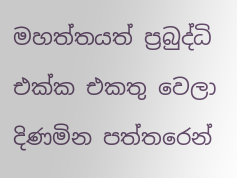මහත්තයත් ප්‍රබුද්ධි එක්ක එකතු වෙලා දිණමින පත්තරෙන්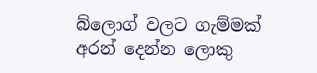බ්ලොග් වලට ගැම්මක් අරන් දෙන්න ලොකු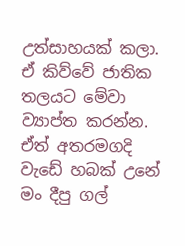උත්සාහයක් කලා. ඒ කිව්වේ ජාතික තලයට මේවා ව්‍යාප්ත කරන්න. ඒත් අතරමගදි වැඩේ හබක් උනේ මං දීපු ගල්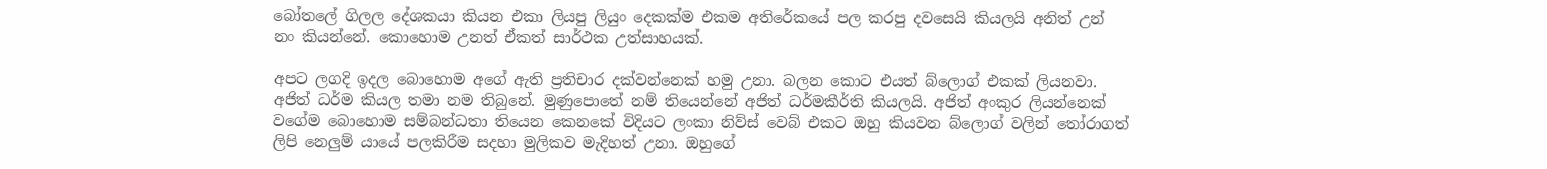බෝතලේ ගිලල දේශකයා කියන එකා ලියපු ලියුං දෙකක්ම එකම අතිරේකයේ පල කරපු දවසෙයි කියලයි අනිත් උන් නං කියන්නේ. කොහොම උනත් ඒකත් සාර්ථක උත්සාහයක්.

අපට ලගදි ඉදල බොහොම අගේ ඇති ප්‍රතිචාර දක්වන්නෙක් හමු උනා. බලන කොට එයත් බ්ලොග් එකක් ලියනවා. අජිත් ධර්ම කියල තමා නම තිබුනේ. මුණුපොතේ නම් තියෙන්නේ අජිත් ධර්මකීර්ති කියලයි. අජිත් අංකුර ලියන්නෙක් වගේම බොහොම සම්බන්ධතා තියෙන කෙනකේ විදියට ලංකා නිව්ස් වෙබ් එකට ඔහු කියවන බ්ලොග් වලින් තෝරාගත් ලිපි නෙලුම් යායේ පලකිරීම සදහා මුලිකව මැදිහත් උනා. ඔහුගේ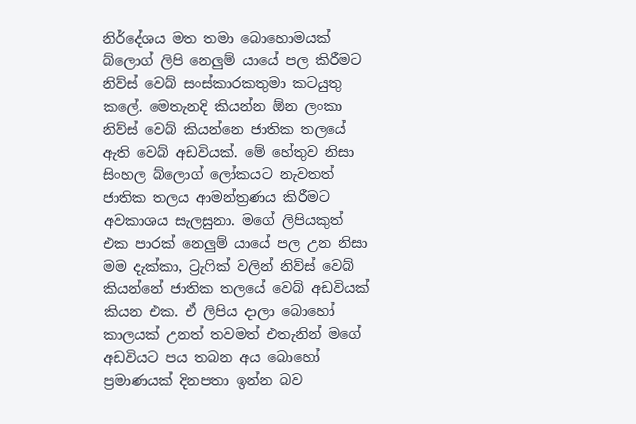නිර්දේශය මත තමා බොහොමයක් බ්ලොග් ලිපි නෙලුම් යායේ පල කිරීමට නිව්ස් වෙබ් සංස්කාරකතුමා කටයුතු කලේ. මෙතැනදි කියන්න ඕන ලංකා නිව්ස් වෙබ් කියන්නෙ ජාතික තලයේ ඇති වෙබ් අඩවියක්. මේ හේතුව නිසා සිංහල බ්ලොග් ලෝකයට නැවතත් ජාතික තලය ආමන්ත්‍රණය කිරීමට අවකාශය සැලසුනා. මගේ ලිපියකුත් එක පාරක් නෙලුම් යායේ පල උන නිසා මම දැක්කා, ට්‍රැෆික් වලින් නිව්ස් වෙබ් කියන්නේ ජාතික තලයේ වෙබ් අඩවියක් කියන එක. ඒ ලිපිය දාලා බොහෝ කාලයක් උනත් තවමත් එතැනින් මගේ අඩවියට පය තබන අය බොහෝ ප්‍රමාණයක් දිනපතා ඉන්න බව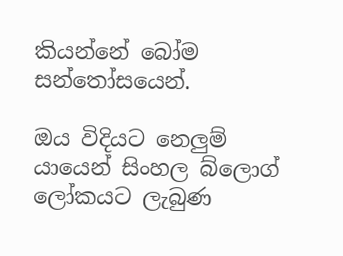කියන්නේ බෝම සන්තෝසයෙන්.

ඔය විදියට නෙලුම් යායෙන් සිංහල බ්ලොග් ලෝකයට ලැබුණ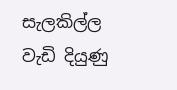සැලකිල්ල වැඩි දියුණු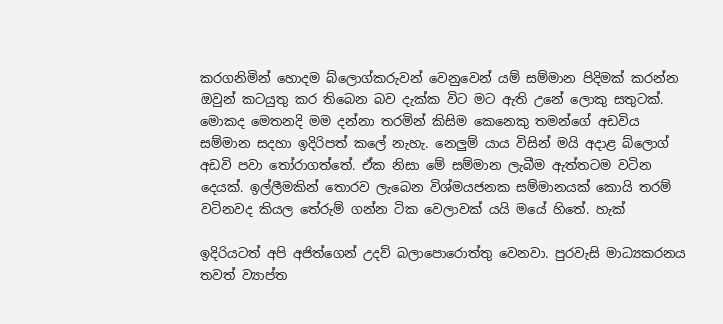කරගනිමින් හොදම බ්ලොග්කරුවන් වෙනුවෙන් යම් සම්මාන පිදිමක් කරන්න ඔවුන් කටයුතු කර තිබෙන බව දැක්ක විට මට ඇති උනේ ලොකු සතුටක්. මොකද මෙතනදි මම දන්නා තරමින් කිසිම කෙනෙකු තමන්ගේ අඩවිය සම්මාන සදහා ඉදිරිපත් කලේ නැහැ. නෙලුම් යාය විසින් මයි අදාළ බ්ලොග් අඩවි පවා තෝරාගත්තේ. ඒක නිසා මේ සම්මාන ලැබීම ඇත්තටම වටින දෙයක්. ඉල්ලීමකින් තොරව ලැබෙන විශ්මයජනක සම්මානයක් කොයි තරම් වටිනවද කියල තේරුම් ගන්න ටික වෙලාවක් යයි මයේ හිතේ. හැක්

ඉදිරියටත් අපි අජිත්ගෙන් උදව් බලාපොරොත්තු වෙනවා. පුරවැසි මාධ්‍යකරනය තවත් ව්‍යාප්ත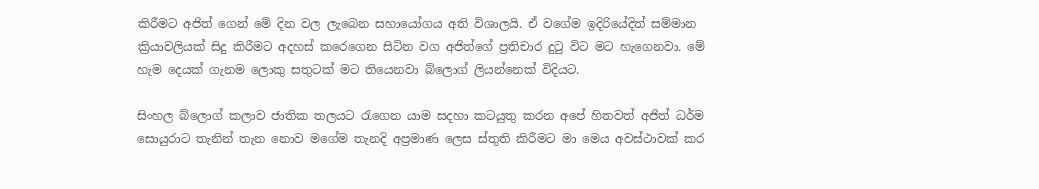කිරීමට අජිත් ගෙන් මේ දින වල ලැබෙන සහායෝගය අති විශාලයි. ඒ වගේම ඉදිරියේදිත් සම්මාන ක්‍රියාවලියක් සිදු කිරීමට අදහස් කරෙගෙන සිටින වග අජිත්ගේ ප්‍රතිචාර දුටු විට මට හැගෙනවා. මේ හැම දෙයක් ගැනම ලොකු සතුටක් මට තියෙනවා බ්ලොග් ලියන්නෙක් විදියට.

සිංහල බ්ලොග් කලාව ජාතික තලයට රැගෙන යාම සදහා කටයුතු කරන අපේ හිතවත් අජිත් ධර්ම සොයුරාට තැනින් තැන නොව මගේම තැනදි අප්‍රමාණ ලෙස ස්තුති කිරීමට මා මෙය අවස්ථාවක් කර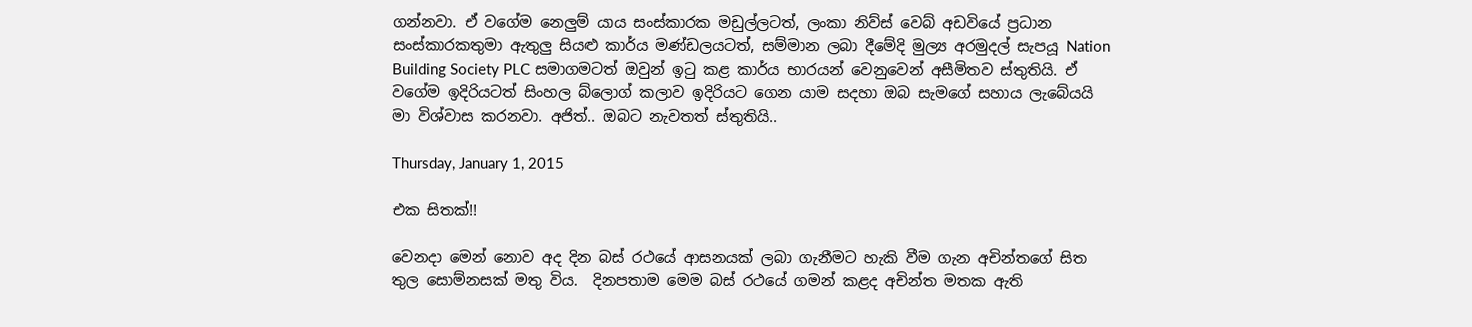ගන්නවා. ඒ වගේම නෙලුම් යාය සංස්කාරක මඩුල්ලටත්, ලංකා නිව්ස් වෙබ් අඩවියේ ප්‍රධාන සංස්කාරකතුමා ඇතුලු සියළු කාර්ය මණ්ඩලයටත්, සම්මාන ලබා දීමේදි මුල්‍ය අරමුදල් සැපයූ Nation Building Society PLC සමාගමටත් ඔවුන් ඉටු කළ කාර්ය භාරයන් වෙනුවෙන් අසීමිතව ස්තුතියි. ඒ වගේම ඉදිරියටත් සිංහල බ්ලොග් කලාව ඉදිරියට ගෙන යාම සදහා ඔබ සැමගේ සහාය ලැබේයයි මා විශ්වාස කරනවා. අජිත්.. ඔබට නැවතත් ස්තුතියි..

Thursday, January 1, 2015

එක සිතක්!!

වෙනදා මෙන් නොව අද දින බස් රථයේ ආසනයක් ලබා ගැනීමට හැකි වීම ගැන අචින්තගේ සිත තුල සොම්නසක් මතු විය.  දිනපතාම මෙම බස් රථයේ ගමන් කළද අචින්ත මතක ඇති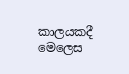කාලයකදී මෙලෙස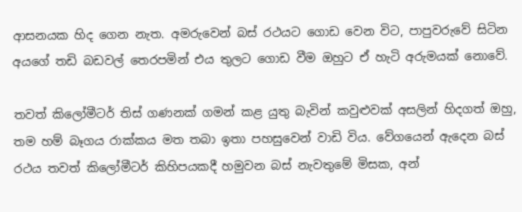ආසනයක හිද ගෙන නැත. අමරුවෙන් බස් රථයට ගොඩ වෙන විට, පාපුවරුවේ සිටින අයගේ තඩි බඩවල් තෙරපමින් එය තුලට ගොඩ වීම ඔහුට ඒ හැටි අරුමයක් නොවේ.

තවත් කිලෝමීටර් තිස් ගණනක් ගමන් කළ යුතු බැවින් කවුළුවක් අසලින් හිදගත් ඔහු, තම හම් බෑගය රාක්කය මත තබා ඉතා පහසුවෙන් වාඩි විය. වේගයෙන් ඇදෙන බස් රථය තවත් කිලෝමීටර් කිහිපයකදී හමුවන බස් නැවතුමේ මිසක, අන්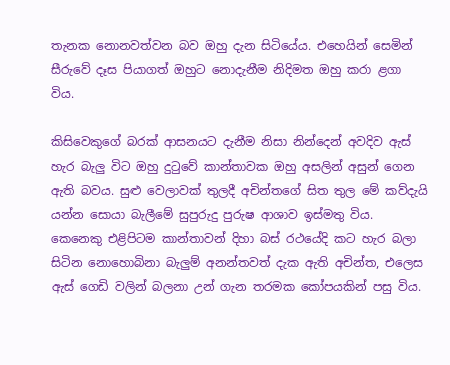තැනක නොනවත්වන බව ඔහු දැන සිටියේය. එහෙයින් සෙමින් සීරුවේ දෑස පියාගත් ඔහුට නොදැනීම නිදිමත ඔහු කරා ළගා විය.

කිසිවෙකුගේ බරක් ආසනයට දැනීම නිසා නින්දෙන් අවදිව ඇස් හැර බැලු විට ඔහු දුටුවේ කාන්තාවක ඔහු අසලින් අසුන් ගෙන ඇති බවය. සුළු වෙලාවක් තුලදී අචින්තගේ සිත තුල මේ කව්දැයි යන්න සොයා බැලීමේ සුපුරුදු පුරුෂ ආශාව ඉස්මතු විය. කෙනෙකු එළිපිටම කාන්තාවන් දිහා බස් රථයේදි කට හැර බලා සිටින නොහොබිනා බැලුම් අනන්තවත් දැක ඇති අචින්ත, එලෙස ඇස් ගෙඩි වලින් බලනා උන් ගැන තරමක කෝපයකින් පසු විය.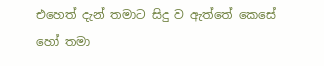එහෙත් දැන් තමාට සිදු ව ඇත්තේ කෙසේ හෝ තමා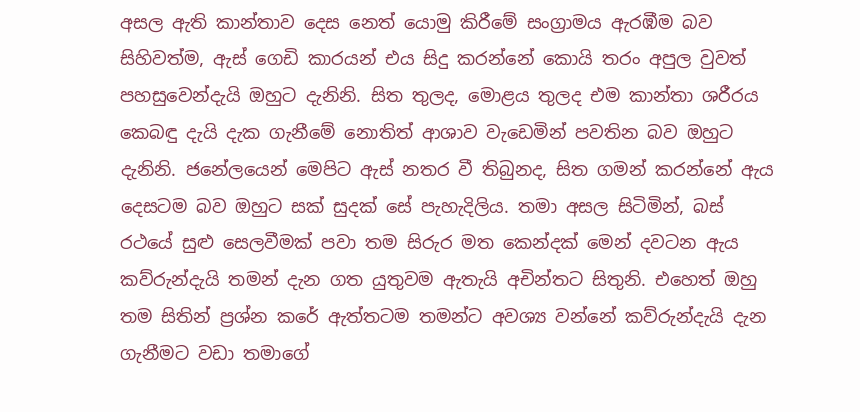අසල ඇති කාන්තාව දෙස නෙත් යොමු කිරීමේ සංග්‍රාමය ඇරඹීම බව සිහිවත්ම, ඇස් ගෙඩි කාරයන් එය සිදු කරන්නේ කොයි තරං අපුල වුවත් පහසුවෙන්දැයි ඔහුට දැනිනි. සිත තුලද, මොළය තුලද එම කාන්තා ශරීරය කෙබඳු දැයි දැක ගැනීමේ නොතිත් ආශාව වැඩෙමින් පවතින බව ඔහුට දැනිනි. ජනේලයෙන් මෙපිට ඇස් නතර වී තිබුනද, සිත ගමන් කරන්නේ ඇය දෙසටම බව ඔහුට සක් සුදක් සේ පැහැදිලිය. තමා අසල සිටිමින්, බස් රථයේ සුළු සෙලවීමක් පවා තම සිරුර මත කෙන්දක් මෙන් දවටන ඇය කව්රුන්දැයි තමන් දැන ගත යුතුවම ඇතැයි අචින්තට සිතුනි. එහෙත් ඔහු තම සිතින් ප්‍රශ්න කරේ ඇත්තටම තමන්ට අවශ්‍ය වන්නේ කව්රුන්දැයි දැන ගැනීමට වඩා තමාගේ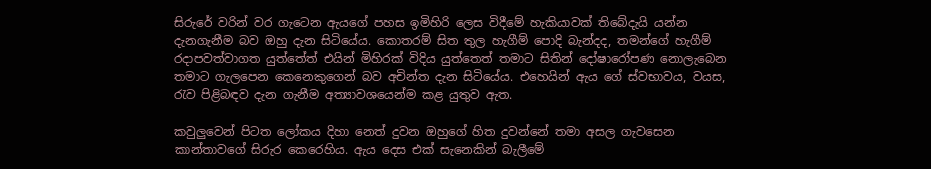සිරුරේ වරින් වර ගැටෙන ඇයගේ පහස ඉමිහිරි ලෙස විදීමේ හැකියාවක් තිබේදැයි යන්න දැනගැනීම බව ඔහු දැන සිටියේය. කොතරම් සිත තුල හැගීම් පොදි බැන්දද, තමන්ගේ හැගීම් රදාපවත්වාගත යුත්තේත් එයින් මිහිරක් විදිය යුත්තෙත් තමාට සිතින් දෝෂාරෝපණ නොලැබෙන තමාට ගැලපෙන කෙනෙකුගෙන් බව අචින්ත දැන සිටියේය. එහෙයින් ඇය ගේ ස්වභාවය, වයස, රැව පිළිබඳව දැන ගැනීම අත්‍යාවශයෙන්ම කළ යුතුව ඇත.

කවුලුවෙන් පිටත ලෝකය දිහා නෙත් දුවන ඔහුගේ හිත දුවන්නේ තමා අසල ගැවසෙන කාන්තාවගේ සිරුර කෙරෙහිය. ඇය දෙස එක් සැනෙකින් බැලීමේ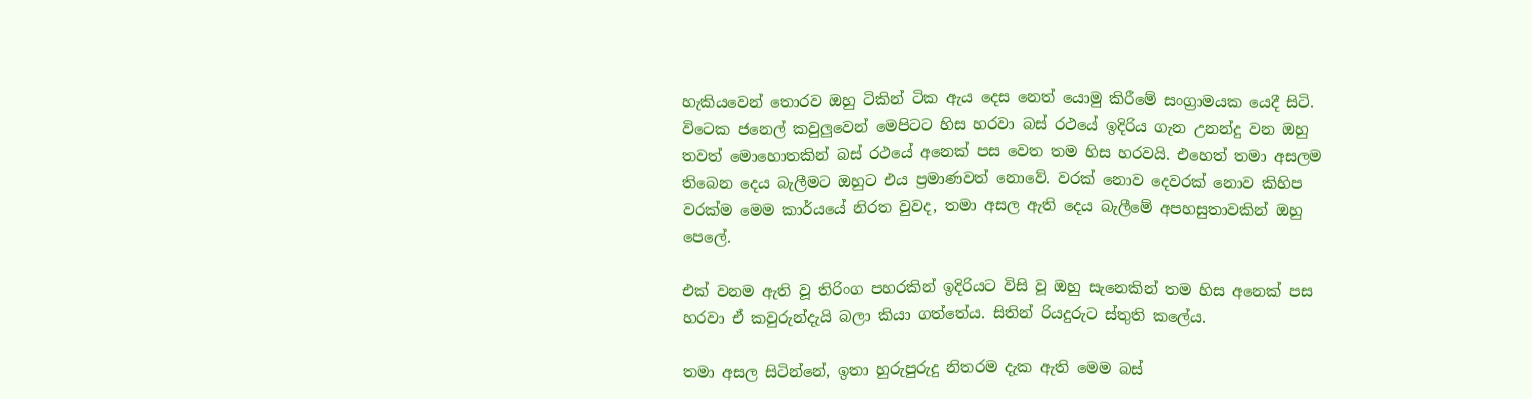හැකියවෙන් තොරව ඔහු ටිකින් ටික ඇය දෙස නෙත් යොමු කිරීමේ සංග්‍රාමයක යෙදී සිටි. විටෙක ජනෙල් කවුලුවෙන් මෙපිටට හිස හරවා බස් රථයේ ඉදිරිය ගැන උනන්දු වන ඔහු තවත් මොහොතකින් බස් රථයේ අනෙක් පස වෙත තම හිස හරවයි. එහෙත් තමා අසලම තිබෙන දෙය බැලීමට ඔහුට එය ප්‍රමාණවත් නොවේ. වරක් නොව දෙවරක් නොව කිහිප වරක්ම මෙම කාර්යයේ නිරත වුවද, තමා අසල ඇති දෙය බැලීමේ අපහසුතාවකින් ඔහු පෙලේ.

එක් වනම ඇති වූ තිරිංග පහරකින් ඉදිරියට විසි වූ ඔහු සැනෙකින් තම හිස අනෙක් පස හරවා ඒ කවුරුන්දැයි බලා කියා ගත්තේය. සිතින් රියදුරුට ස්තුති කලේය.

තමා අසල සිටින්නේ, ඉතා හුරුපුරුදු නිතරම දැක ඇති මෙම බස්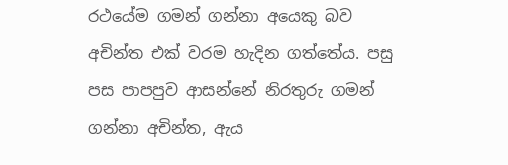රථයේම ගමන් ගන්නා අයෙකු බව අචින්ත එක් වරම හැදින ගත්තේය. පසු පස පාපපුව ආසන්නේ නිරතුරු ගමන් ගන්නා අචින්ත, ඇය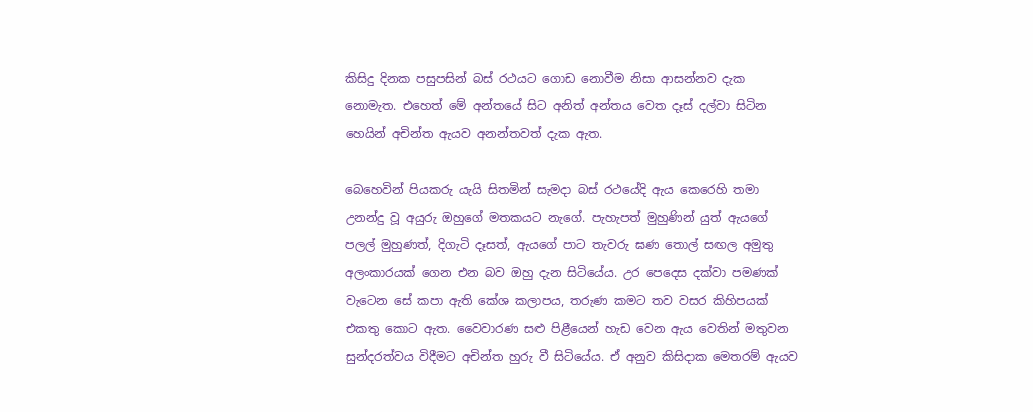කිසිදු දිනක පසුපසින් බස් රථයට ගොඩ නොවීම නිසා ආසන්නව දැක නොමැත. එහෙත් මේ අන්තයේ සිට අනිත් අන්තය වෙත දෑස් දල්වා සිටින හෙයින් අචින්ත ඇයව අනන්තවත් දැක ඇත.

බෙහෙවින් පියකරු යැයි සිතමින් සැමදා බස් රථයේදි ඇය කෙරෙහි තමා උනන්දු වූ අයුරු ඔහුගේ මතකයට නැගේ. පැහැපත් මුහුණින් යුත් ඇයගේ පලල් මුහුණත්, දිගැටි දෑසත්, ඇයගේ පාට තැවරු ඝණ තොල් සඟල අමුතු අලංකාරයක් ගෙන එන බව ඔහු දැන සිටියේය. උර පෙදෙස දක්වා පමණක් වැටෙන සේ කපා ඇති කේශ කලාපය, තරුණ කමට තව වසර කිහිපයක් එකතු කොට ඇත. වෛවාරණ සළු පිළීයෙන් හැඩ වෙන ඇය වෙතින් මතුවන සුන්දරත්වය විදීමට අචින්ත හුරු වී සිටියේය. ඒ අනුව කිසිදාක මෙතරම් ඇයව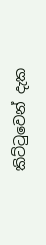කිට්ටුවෙන් දැක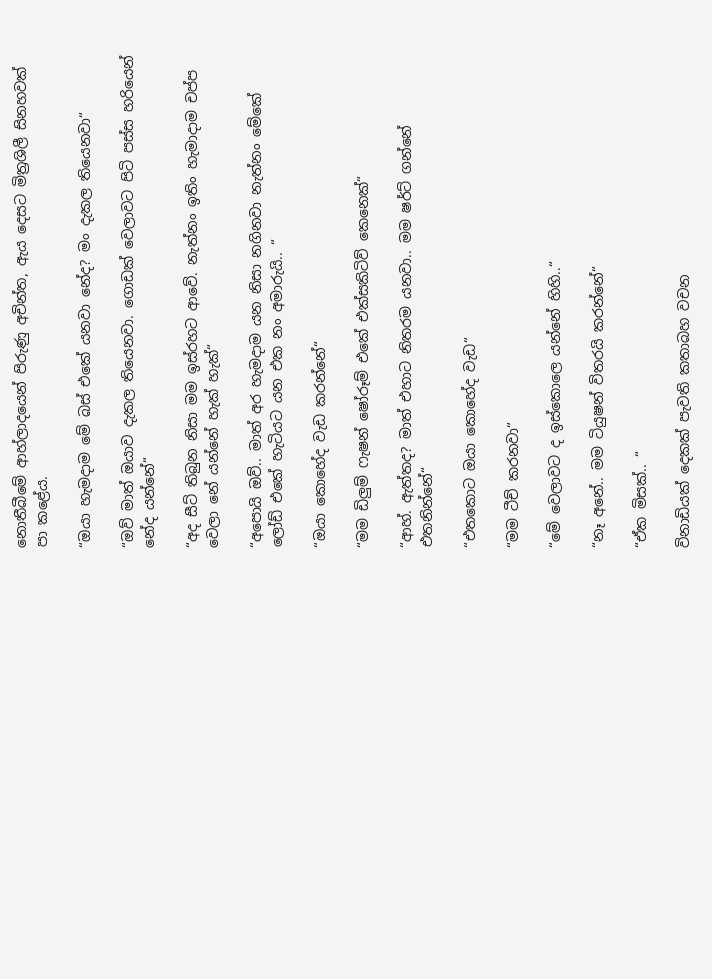නොතීබීමේ ආහ්ලාදයෙන් පිරුණු අචින්ත, ඇය දෙසට මිත්‍රශිලී සිනහවක් පා කළේය.

“ඔයා හැමදාම මේ බස් එකේ යනවා නේද? මං දැකල තියෙනවා“

“ඔව් මාත් ඔයාව දැකල තියෙනවා. ගොඩක් වෙලාවට පිටි පස්ස හරියෙන් නේද යන්නේ“

“අද සීට් තිබුන නිසා මම ඉස්රහට ආවේ. නැත්නං ඉතිං හැමාදාම චප්ප වෙලා නේ යන්නේ හැක් හැක්“

“අපොයි ඔව්.. මාත් අර හැමදාම යන නිසා නගිනවා නැත්නං මේකේ ලෝඩ් එකේ හැටියට යන එක නං අමාරුයි.. “

“ඔයා කොහේද වැඩ කරන්නේ“

“මම ඩිලුම් ෆැෂන් ෂෝරූම් එකේ එක්සකිටිව් කෙනෙක්“

“ආහ්. ඇත්තද? මාත් එහාට නිතරම යනවා.. මම ෂර්ට් ගන්නේ එතනින්නේ“

“එතකොට ඔයා කොහේද වැඩ“

“මම ටීච් කරනවා“

“මේ වෙලාවට ද ඉස්කොලෙ යන්නේ හිහි..“

“නෑ අනේ.. මම ටියුෂන් විතරයි කරන්නේ“

“ඒක මිසක්.. “

විනාඩියක් දෙකක් පැවති කතාබහ වචන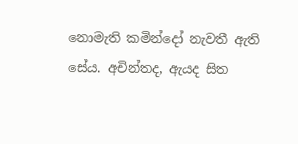නොමැති කමින්දෝ නැවතී ඇති සේය. අචින්තද, ඇයද සිත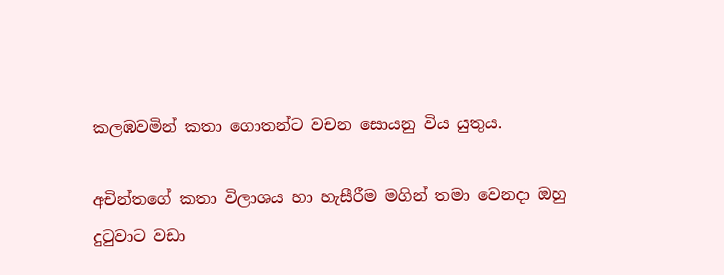කලඹවමින් කතා ගොතන්ට වචන සොයනු විය යුතුය.

අචින්තගේ කතා විලාශය හා හැසීරීම මගින් තමා වෙනදා ඔහු දුටුවාට වඩා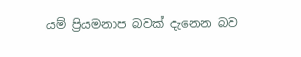යම් ප්‍රියමනාප බවක් දැනෙන බව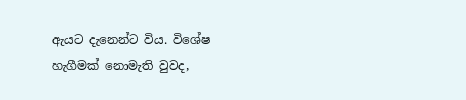ඇයට දැනෙන්ට විය. විශේෂ හැගීමක් නොමැති වුවද,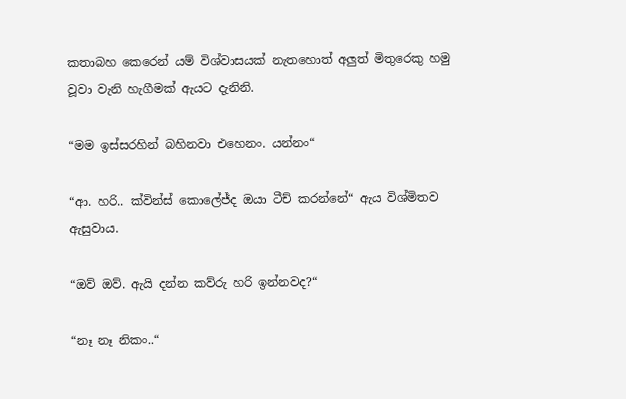කතාබහ කෙරෙන් යම් විශ්වාසයක් නැතහොත් අලුත් මිතුරෙකු හමු වූවා වැනි හැගීමක් ඇයට දැනිනි.

“මම ඉස්සරහින් බහිනවා එහෙනං. යන්නං“

“ආ. හරි.. ක්වින්ස් කොලේජ්ද ඔයා ටීච් කරන්නේ“ ඇය විශ්මිතව ඇසුවාය.

“ඔව් ඔව්. ඇයි දන්න කව්රු හරි ඉන්නවද?“

“නෑ නෑ නිකං..“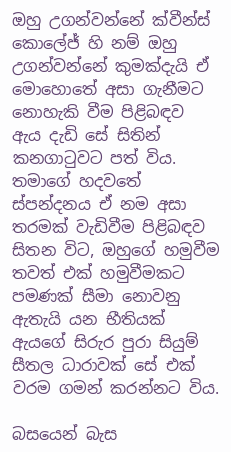ඔහු උගන්වන්නේ ක්වීන්ස් කොලේජ් හි නම් ඔහු උගන්වන්නේ කුමක්දැයි ඒ මොහොතේ අසා ගැනීමට නොහැකි වීම පිළිබඳව ඇය දැඩි සේ සිතින් කනගාටුවට පත් විය. තමාගේ හදවතේ ස්පන්දනය ඒ නම අසා තරමක් වැඩිවීම පිළිබඳව සිතන විට, ඔහුගේ හමුවීම තවත් එක් හමුවීමකට පමණක් සීමා නොවනු ඇතැයි යන භීතියක් ඇයගේ සිරුර පුරා සියුම් සීතල ධාරාවක් සේ එක් වරම ගමන් කරන්නට විය.

බසයෙන් බැස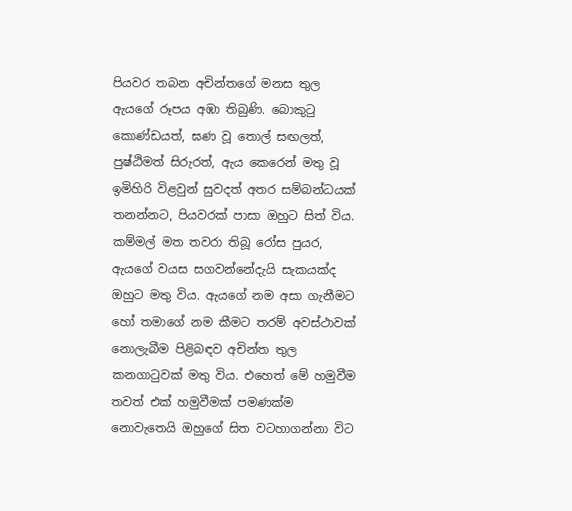පියවර තබන අචින්තගේ මනස තුල ඇයගේ රූපය අඹා තිබුණි. බොකුටු කොණ්ඩයත්, ඝණ වූ තොල් සඟලත්, පුෂ්ඨිමත් සිරුරත්, ඇය කෙරෙන් මතු වූ ඉමිහිරි විළවුන් සුවදත් අතර සම්බන්ධයක් තනන්නට, පියවරක් පාසා ඔහුට සිත් විය. කම්මල් මත තවරා තිබූ රෝස පුයර, ඇයගේ වයස සගවන්නේදැයි සැකයක්ද ඔහුට මතු විය. ඇයගේ නම අසා ගැනීමට හෝ තමාගේ නම කීමට තරම් අවස්ථාවක් නොලැබීම පිළිබඳව අචින්ත තුල කනගාටුවක් මතු විය. එහෙත් මේ හමුවීම තවත් එක් හමුවීමක් පමණක්ම නොවැතෙයි ඔහුගේ සිත වටහාගන්නා විට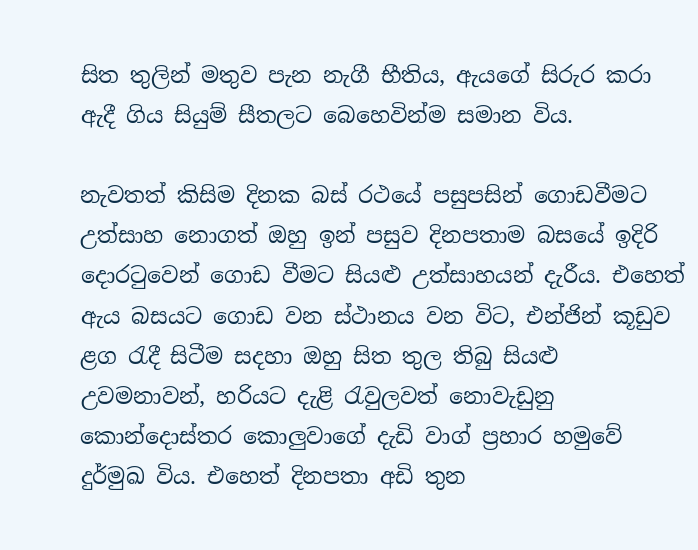සිත තුලින් මතුව පැන නැගී භීතිය, ඇයගේ සිරුර කරා ඇදී ගිය සියුම් සීතලට බෙහෙවින්ම සමාන විය.

නැවතත් කිසිම දිනක බස් රථයේ පසුපසින් ගොඩවීමට උත්සාහ නොගත් ඔහු ඉන් පසුව දිනපතාම බසයේ ඉදිරි දොරටුවෙන් ගොඩ වීමට සියළු උත්සාහයන් දැරීය. එහෙත් ඇය බසයට ගොඩ වන ස්ථානය වන විට, එන්ජින් කූඩුව ළග රැදී සිටීම සදහා ඔහු සිත තුල තිබු සියළු උවමනාවන්, හරියට දැළි රැවුලවත් නොවැඩුනු කොන්දොස්තර කොලුවාගේ දැඩි වාග් ප්‍රහාර හමුවේ දුර්මුඛ විය. එහෙත් දිනපතා අඩි තුන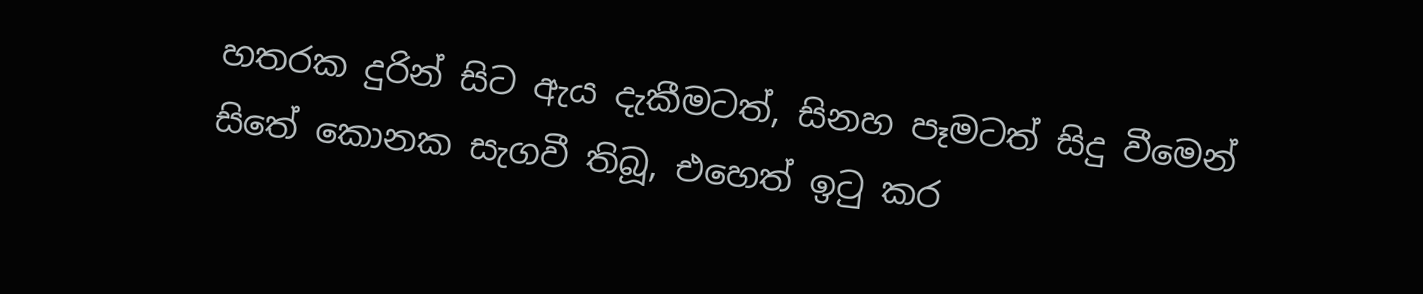හතරක දුරින් සිට ඇය දැකීමටත්, සිනහ පෑමටත් සිදු වීමෙන් සිතේ කොනක සැගවී තිබූ, එහෙත් ඉටු කර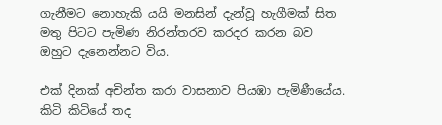ගැනීමට නොහැකි යයි මනසින් දැන්වූ හැගීමක් සිත මතු පිටට පැමිණ නිරන්තරව කරදර කරන බව ඔහුට දැනෙන්නට විය.

එක් දිනක් අචින්ත කරා වාසනාව පියඹා පැමිණීයේය. කිටි කිටියේ තද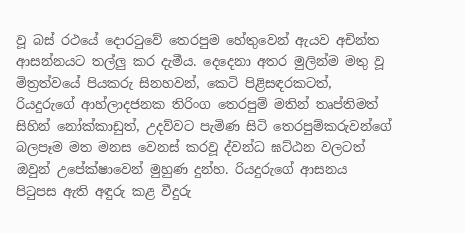වූ බස් රථයේ දොරටුවේ තෙරපුම හේතුවෙන් ඇයව අචින්ත ආසන්නයට තල්ලු කර දැමීය. දෙදෙනා අතර මුලින්ම මතු වූ මිත්‍රත්වයේ පියකරු සිනහවන්, කෙටි පිළිසඳරකටත්, රියදුරුගේ ආහ්ලාදජනක තිරිංග තෙරපුම් මතින් තෘප්තිමත් සිහින් නෝක්කාඩුත්, උදව්වට පැමිණ සිටි තෙරපුම්කරුවන්ගේ බලපෑම මත මනස වෙනස් කරවූ ද්වන්ධ ඝට්ඨන වලටත් ඔවුන් උපේක්ෂාවෙන් මුහුණ දුන්හ. රියදුරුගේ ආසනය පිටුපස ඇති අඳුරු කළ වීදුරු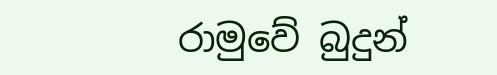රාමුවේ බුදුන්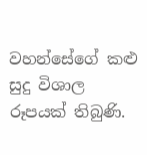වහන්සේගේ කළු සුදු විශාල රූපයක් තිබුණි.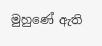මුහුණේ ඇති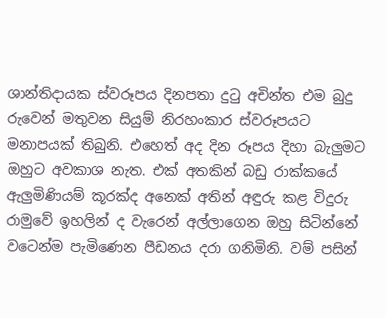ශාන්තිදායක ස්වරූපය දිනපතා දුටු අචින්ත එම බුදු රුවෙන් මතුවන සියුම් නිරහංකාර ස්වරූපයට මනාපයක් තිබුනි. එහෙත් අද දින රූපය දිහා බැලුමට ඔහුට අවකාශ නැත. එක් අතකින් බඩු රාක්කයේ ඇලුමිණියම් කූරක්ද අනෙක් අතින් අඳුරු කළ විදුරු රාමුවේ ඉහලින් ද වැරෙන් අල්ලාගෙන ඔහු සිටින්නේ වටෙන්ම පැමිණෙන පීඩනය දරා ගනිමිනි. වම් පසින්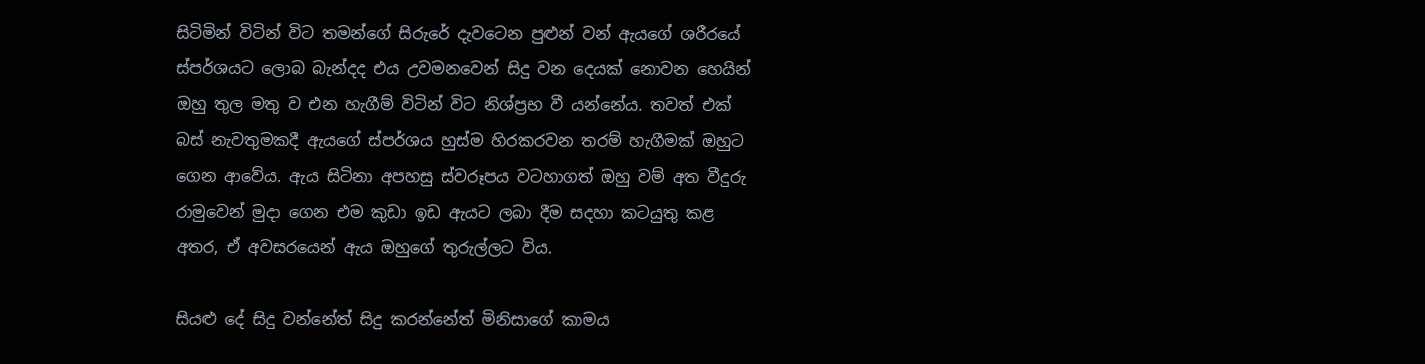සිටිමින් විටින් විට තමන්ගේ සිරුරේ දැවටෙන පුළුන් වන් ඇයගේ ශරීරයේ ස්පර්ශයට ලොබ බැන්දද එය උවමනවෙන් සිදු වන දෙයක් නොවන හෙයින් ඔහු තුල මතු ව එන හැගීම් විටින් විට නිශ්ප්‍රභ වී යන්නේය. තවත් එක් බස් නැවතුමකදී ඇයගේ ස්පර්ශය හුස්ම හිරකරවන තරම් හැගීමක් ඔහුට ගෙන ආවේය. ඇය සිටිනා අපහසු ස්වරූපය වටහාගත් ඔහු වම් අත වීදුරු රාමුවෙන් මුදා ගෙන එම කුඩා ඉඩ ඇයට ලබා දීම සදහා කටයුතු කළ අතර, ඒ අවසරයෙන් ඇය ඔහුගේ තුරුල්ලට විය.

සියළු දේ සිදු වන්නේත් සිදු කරන්නේත් මිනිසාගේ කාමය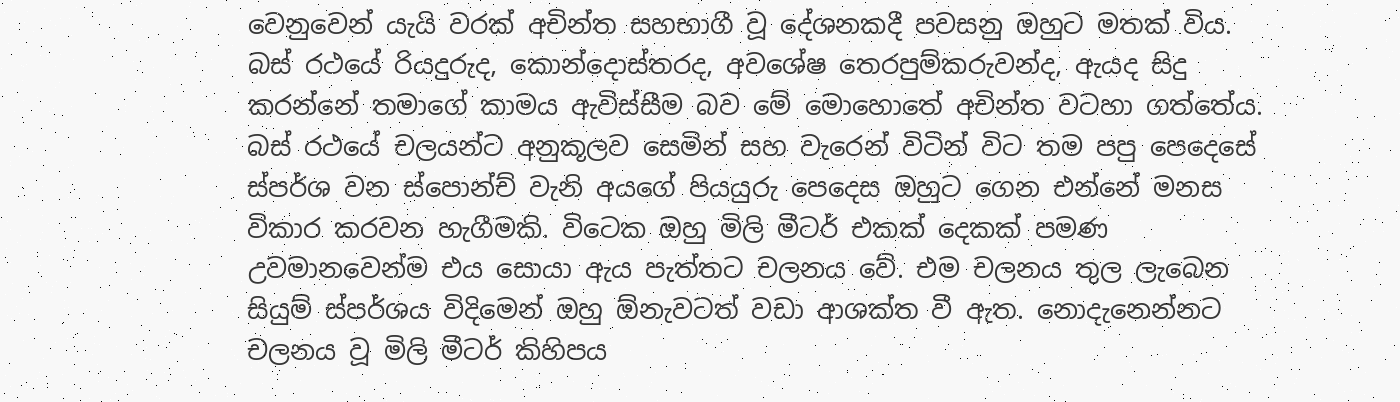වෙනුවෙන් යැයි වරක් අචින්ත සහභාගී වූ දේශනකදී පවසනු ඔහුට මතක් විය. බස් රථයේ රියදුරුද, කොන්දොස්තරද, අවශේෂ තෙරපුම්කරුවන්ද, ඇයද සිදු කරන්නේ තමාගේ කාමය ඇවිස්සීම බව මේ මොහොතේ අචින්ත වටහා ගත්තේය. බස් රථයේ චලයන්ට අනුකූලව සෙමින් සහ වැරෙන් විටින් විට තම පපු පෙදෙසේ ස්පර්ශ වන ස්පොන්ච් වැනි අයගේ පියයුරු පෙදෙස ඔහුට ගෙන එන්නේ මනස විකාර කරවන හැගීමකි. විටෙක ඔහු මිලි මීටර් එකක් දෙකක් පමණ උවමානවෙන්ම එය සොයා ඇය පැත්තට චලනය වේ. එම චලනය තුල ලැබෙන සියුම් ස්පර්ශය විදිමෙන් ඔහු ඕනැවටත් වඩා ආශක්ත වී ඇත. නොදැනෙන්නට චලනය වූ මිලි මීටර් කිහිපය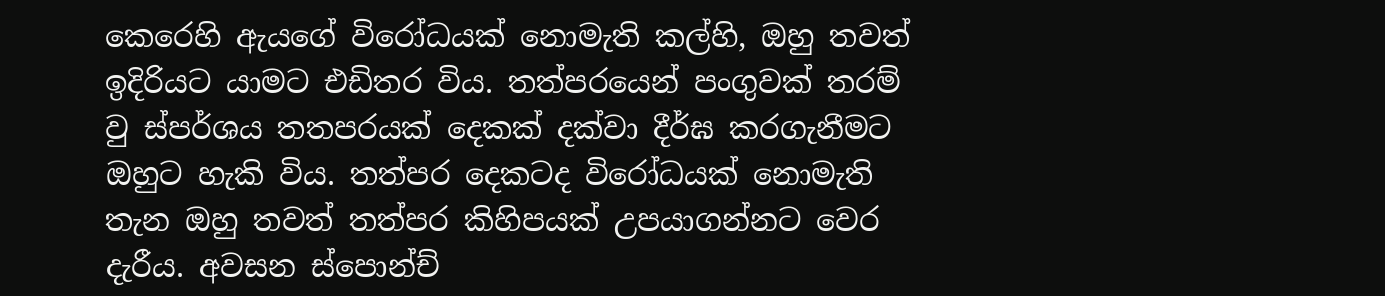කෙරෙහි ඇයගේ විරෝධයක් නොමැති කල්හි, ඔහු තවත් ඉදිරියට යාමට එඩිතර විය. තත්පරයෙන් පංගුවක් තරම් වු ස්පර්ශය තතපරයක් දෙකක් දක්වා දීර්ඝ කරගැනීමට ඔහුට හැකි විය. තත්පර දෙකටද විරෝධයක් නොමැති තැන ඔහු තවත් තත්පර කිහිපයක් උපයාගන්නට වෙර දැරීය. අවසන ස්පොන්ච්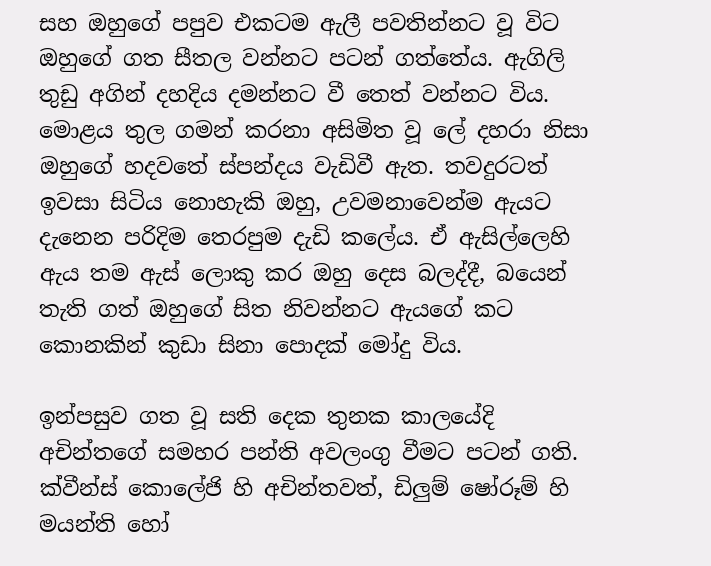සහ ඔහුගේ පපුව එකටම ඇලී පවතින්නට වූ විට ඔහුගේ ගත සීතල වන්නට පටන් ගත්තේය. ඇගිලි තුඩු අගින් දහදිය දමන්නට වී තෙත් වන්නට විය. මොළය තුල ගමන් කරනා අසිමිත වූ ලේ දහරා නිසා ඔහුගේ හදවතේ ස්පන්දය වැඩිවී ඇත. තවදුරටත් ඉවසා සිටිය නොහැකි ඔහු, උවමනාවෙන්ම ඇයට දැනෙන පරිදිම තෙරපුම දැඩි කලේය. ඒ ඇසිල්ලෙහි ඇය තම ඇස් ලොකු කර ඔහු දෙස බලද්දී, බයෙන් තැති ගත් ඔහුගේ සිත නිවන්නට ඇයගේ කට කොනකින් කුඩා සිනා පොදක් මෝදු විය.

ඉන්පසුව ගත වූ සති දෙක තුනක කාලයේදි අචින්තගේ සමහර පන්ති අවලංගු වීමට පටන් ගති. ක්වීන්ස් කොලේජි හි අචින්තවත්, ඩිලුම් ෂෝරූම් හි මයන්ති හෝ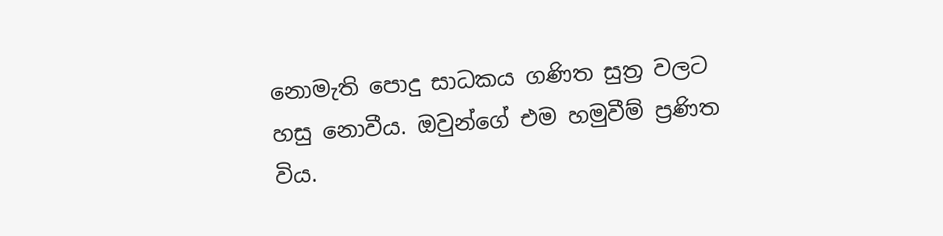නොමැති පොදු සාධකය ගණිත සුත්‍ර වලට හසු නොවීය. ඔවුන්ගේ එම හමුවීම් ප්‍රණිත විය.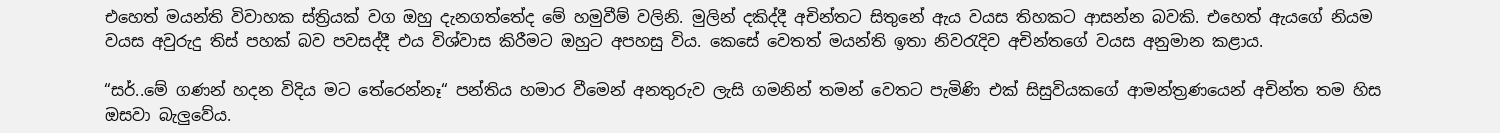එහෙත් මයන්ති විවාහක ස්ත්‍රියක් වග ඔහු දැනගත්තේද මේ හමුවීම් වලිනි. මුලින් දකිද්දී අචින්තට සිතුනේ ඇය වයස තිහකට ආසන්න බවකි. එහෙත් ඇයගේ නියම වයස අවුරුදු තිස් පහක් බව පවසද්දී එය විශ්වාස කිරීමට ඔහුට අපහසු විය. කෙසේ වෙතත් මයන්ති ඉතා නිවරැදිව අචින්තගේ වයස අනුමාන කළාය.

“සර්..මේ ගණන් හදන විදිය මට තේරෙන්නෑ“ පන්තිය හමාර වීමෙන් අනතුරුව ලැසි ගමනින් තමන් වෙතට පැමිණි එක් සිසුවියකගේ ආමන්ත්‍රණයෙන් අචින්ත තම හිස ඔසවා බැලුවේය.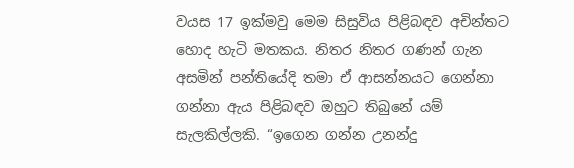වයස 17 ඉක්මවු මෙම සිසුවිය පිළිබඳව අචින්තට හොද හැටි මතකය. නිතර නිතර ගණන් ගැන අසමින් පන්තියේදි තමා ඒ ආසන්නයට ගෙන්නා ගන්නා ඇය පිළිබඳව ඔහුට තිබුනේ යම් සැලකිල්ලකි. “ඉගෙන ගන්න උනන්දු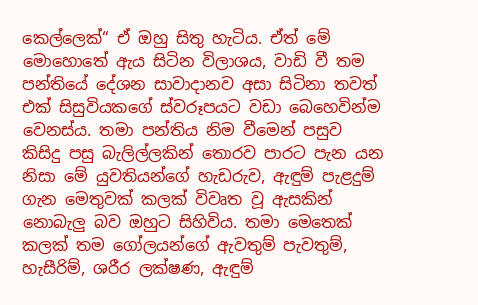කෙල්ලෙක්“ ඒ ඔහු සිතු හැටිය. ඒත් මේ මොහොතේ ඇය සිටින විලාශය, වාඩි වී තම පන්තියේ දේශන සාවාදානව අසා සිටිනා තවත් එක් සිසුවියකගේ ස්වරූපයට වඩා බෙහෙවින්ම වෙනස්ය. තමා පන්තිය නිම වීමෙන් පසුව කිසිදු පසු බැලිල්ලකින් තොරව පාරට පැන යන නිසා මේ යුවතියන්ගේ හැඩරුව, ඇඳුම් පැළදුම් ගැන මෙතුවක් කලක් විවෘත වූ ඇසකින් නොබැලු බව ඔහුට සිහිවිය. තමා මෙතෙක් කලක් තම ගෝලයන්ගේ ඇවතුම් පැවතුම්, හැසීරිම්, ශරීර ලක්ෂණ, ඇඳුම්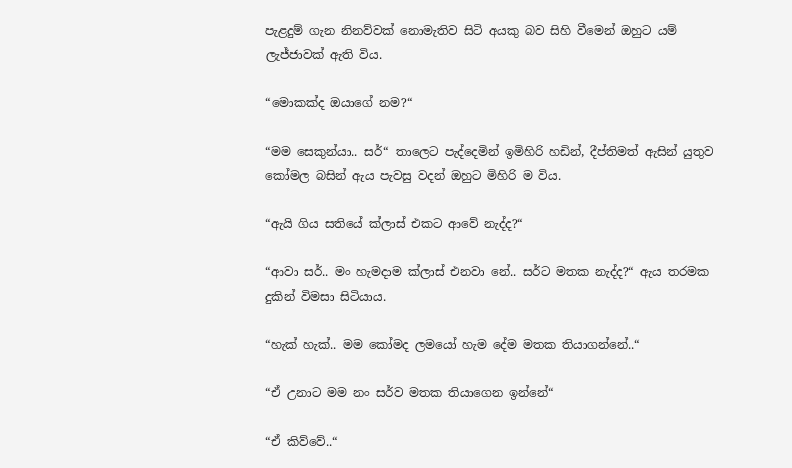පැළදුම් ගැන නිනව්වක් නොමැතිව සිටි අයකු බව සිහි වීමෙන් ඔහුට යම් ලැජ්ජාවක් ඇති විය.

“මොකක්ද ඔයාගේ නම?“

“මම සෙකුන්යා.. සර්“ තාලෙට පැද්දෙමින් ඉමිහිරි හඩින්, දීප්තිමත් ඇසින් යුතුව කෝමල බසින් ඇය පැවසු වදන් ඔහුට මිහිරි ම විය.

“ඇයි ගිය සතියේ ක්ලාස් එකට ආවේ නැද්ද?“

“ආවා සර්.. මං හැමදාම ක්ලාස් එනවා නේ.. සර්ට මතක නැද්ද?“ ඇය තරමක දුකින් විමසා සිටියාය.

“හැක් හැක්.. මම කෝමද ලමයෝ හැම දේම මතක තියාගන්නේ..“

“ඒ උනාට මම නං සර්ව මතක තියාගෙන ඉන්නේ“

“ඒ කිව්වේ..“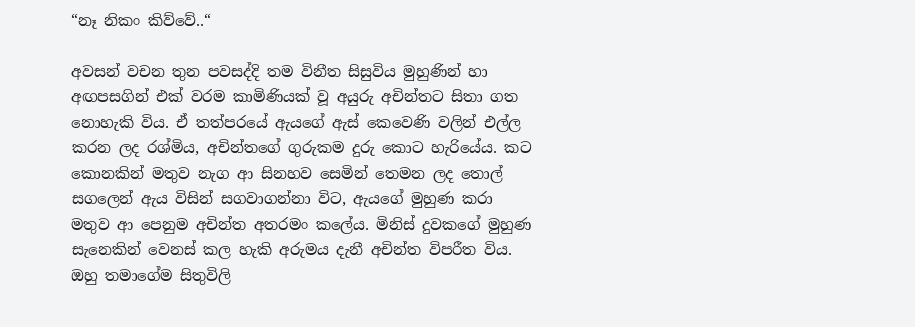“නෑ නිකං කිව්වේ..“

අවසන් වචන තුන පවසද්දි තම විනීත සිසුවිය මුහුණින් හා අඟපසගින් එක් වරම කාමිණියක් වූ අයුරු අචින්තට සිතා ගත නොහැකි විය. ඒ තත්පරයේ ඇයගේ ඇස් කෙවෙණි වලින් එල්ල කරන ලද රශ්මිය, අචින්තගේ ගුරුකම දුරු කොට හැරියේය. කට කොනකින් මතුව නැග ආ සිනහව සෙමින් තෙමන ලද තොල් සගලෙන් ඇය විසින් සගවාගන්නා විට, ඇයගේ මුහුණ කරා මතුව ආ පෙනුම අචින්ත අතරමං කලේය. මිනිස් දුවකගේ මුහුණ සැනෙකින් වෙනස් කල හැකි අරුමය දැනී අචින්ත විපරීත විය. ඔහු තමාගේම සිතුවිලි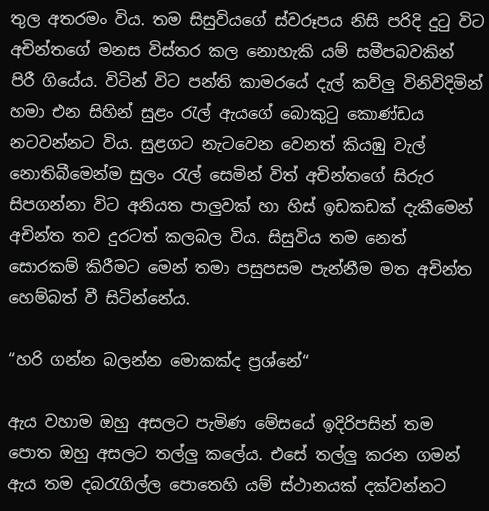තුල අතරමං විය. තම සිසුවියගේ ස්වරූපය නිසි පරිදි දුටු විට අචින්තගේ මනස විස්තර කල නොහැකි යම් සමීපබවකින් පිරී ගියේය. විටින් විට පන්ති කාමරයේ දැල් කව්ලු විනිවිදිමින් හමා එන සිහින් සුළං රැල් ඇයගේ බොකුටු කොණ්ඩය නටවන්නට විය. සුළගට නැටවෙන වෙනත් කියඹු වැල් නොතිබීමෙන්ම සුලං රැල් සෙමින් විත් අචින්තගේ සිරුර සිපගන්නා විට අනියත පාලුවක් හා හිස් ඉඩකඩක් දැකීමෙන් අචින්ත තව දුරටත් කලබල විය. සිසුවිය තම නෙත් සොරකම් කිරීමට මෙන් තමා පසුපසම පැන්නීම මත අචින්ත හෙම්බත් වී සිටින්නේය.

“හරි ගන්න බලන්න මොකක්ද ප්‍රශ්නේ“

ඇය වහාම ඔහු අසලට පැමිණ මේසයේ ඉදිරිපසින් තම පොත ඔහු අසලට තල්ලු කලේය. එසේ තල්ලු කරන ගමන් ඇය තම දබරැගිල්ල පොතෙහි යම් ස්ථානයක් දක්වන්නට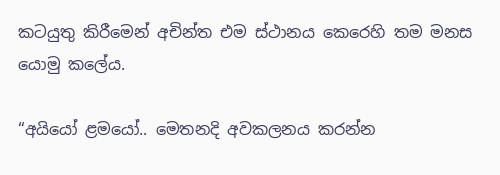කටයුතු කිරීමෙන් අචින්ත එම ස්ථානය කෙරෙහි තම මනස යොමු කලේය.

“අයියෝ ළමයෝ.. මෙතනදි අවකලනය කරන්න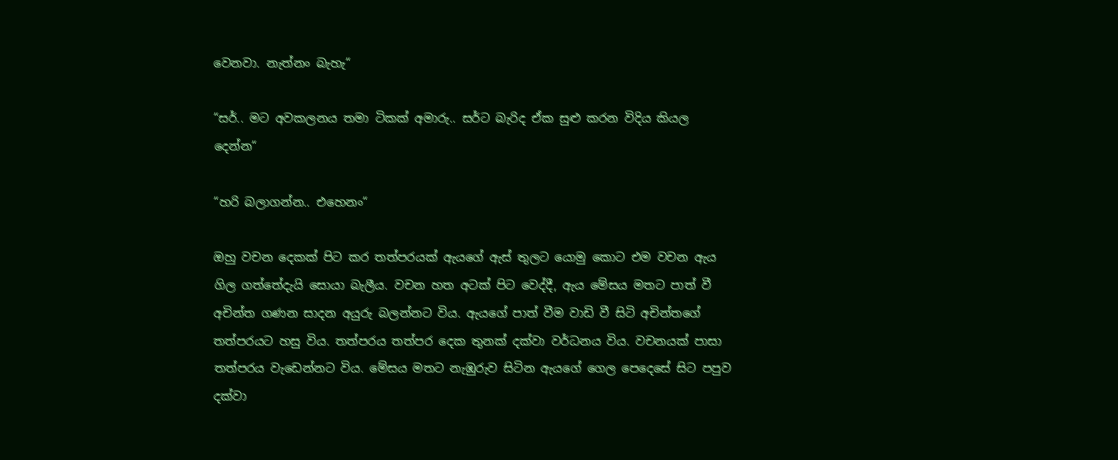වෙනවා. නැත්නං බැහැ“

“සර්.. මට අවකලනය තමා ටිකක් අමාරු.. සර්ට බැරිද ඒක සුළු කරන විදිය කියල දෙන්න“

“හරි බලාගන්න.. එහෙනං“

ඔහු වචන දෙකක් පිට කර තත්පරයක් ඇයගේ ඇස් තුලට යොමු කොට එම වචන ඇය ගිල ගත්තේදැයි සොයා බැලීය. වචන හත අටක් පිට වෙද්දී, ඇය මේසය මතට පාත් වී අචින්ත ගණන සාදන අයුරු බලන්නට විය. ඇයගේ පාත් වීම වාඩි වී සිටි අචින්තගේ තත්පරයට හසු විය. තත්පරය තත්පර දෙක තුනක් දක්වා වර්ධනය විය. වචනයක් පාසා තත්පරය වැඩෙන්නට විය. මේසය මතට නැඹුරුව සිටින ඇයගේ ගෙල පෙදෙසේ සිට පපුව දක්වා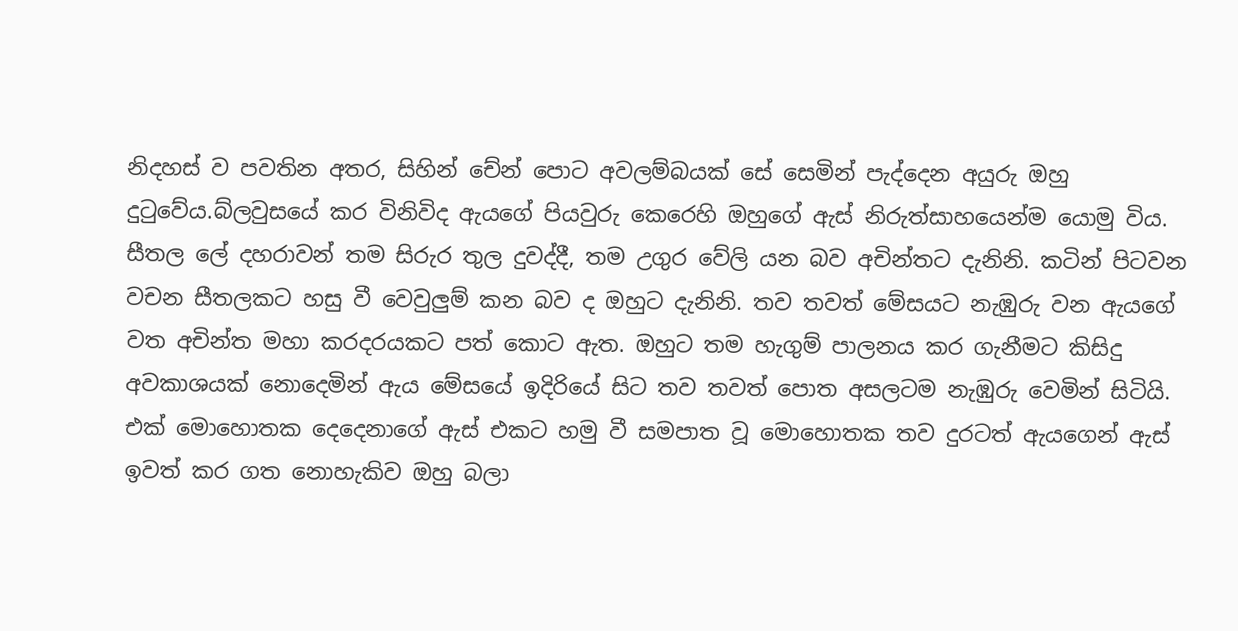නිදහස් ව පවතින අතර, සිහින් චේන් පොට අවලම්බයක් සේ සෙමින් පැද්දෙන අයුරු ඔහු දුටුවේය.බ්ලවුසයේ කර විනිවිද ඇයගේ පියවුරු කෙරෙහි ඔහුගේ ඇස් නිරුත්සාහයෙන්ම යොමු විය. සීතල ලේ දහරාවන් තම සිරුර තුල දුවද්දී, තම උගුර වේලි යන බව අචින්තට දැනිනි. කටින් පිටවන වචන සීතලකට හසු වී වෙවුලුම් කන බව ද ඔහුට දැනිනි. තව තවත් මේසයට නැඹුරු වන ඇයගේ වත අචින්ත මහා කරදරයකට පත් කොට ඇත. ඔහුට තම හැගුම් පාලනය කර ගැනීමට කිසිදු අවකාශයක් නොදෙමින් ඇය මේසයේ ඉදිරියේ සිට තව තවත් පොත අසලටම නැඹුරු වෙමින් සිටියි. එක් මොහොතක දෙදෙනාගේ ඇස් එකට හමු වී සමපාත වූ මොහොතක තව දුරටත් ඇයගෙන් ඇස් ඉවත් කර ගත නොහැකිව ඔහු බලා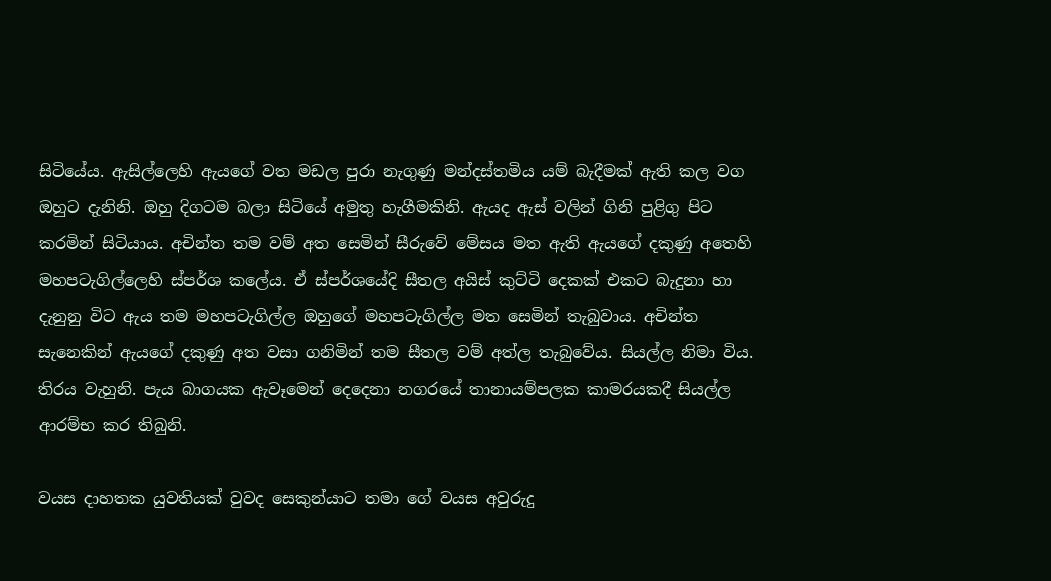සිටියේය. ඇසිල්ලෙහි ඇයගේ වත මඩල පුරා නැගුණු මන්දස්තමිය යම් බැදීමක් ඇති කල වග ඔහුට දැනිනි. ඔහු දිගටම බලා සිටියේ අමුතු හැගීමකිනි. ඇයද ඇස් වලින් ගිනි පුළිගු පිට කරමින් සිටියාය. අචින්ත තම වම් අත සෙමින් සීරුවේ මේසය මත ඇති ඇයගේ දකුණු අතෙහි මහපටැගිල්ලෙහි ස්පර්ශ කලේය. ඒ ස්පර්ශයේදි සීතල අයිස් කුට්ටි දෙකක් එකට බැදුනා හා දැනුනු විට ඇය තම මහපටැගිල්ල ඔහුගේ මහපටැගිල්ල මත සෙමින් තැබුවාය. අචින්ත සැනෙකින් ඇයගේ දකුණු අත වසා ගනිමින් තම සීතල වම් අත්ල තැබුවේය. සියල්ල නිමා විය. තිරය වැහුනි. පැය බාගයක ඇවෑමෙන් දෙදෙනා නගරයේ තානායම්පලක කාමරයකදී සියල්ල ආරම්භ කර තිබුනි.

වයස දාහතක යුවතියක් වුවද සෙකුන්යාට තමා ගේ වයස අවුරුදු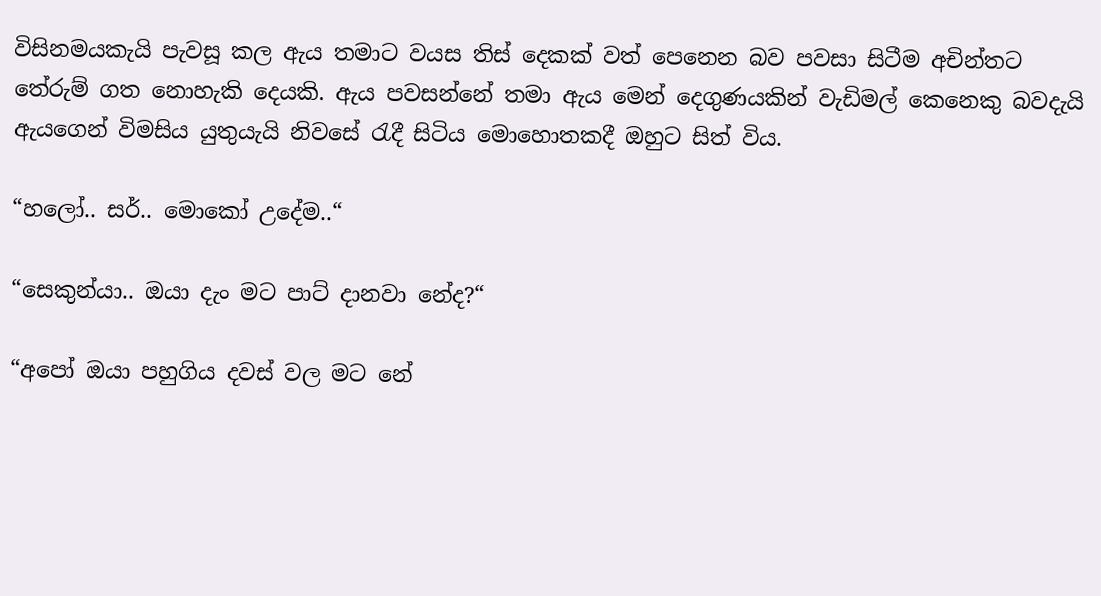විසිනමයකැයි පැවසූ කල ඇය තමාට වයස තිස් දෙකක් වත් පෙනෙන බව පවසා සිටීම අචින්තට තේරුම් ගත නොහැකි දෙයකි. ඇය පවසන්නේ තමා ඇය මෙන් දෙගුණයකින් වැඩිමල් කෙනෙකු බවදැයි ඇයගෙන් විමසිය යුතුයැයි නිවසේ රැදී සිටිය මොහොතකදී ඔහුට සිත් විය.

“හලෝ.. සර්.. මොකෝ උදේම..“

“සෙකුන්යා.. ඔයා දැං මට පාට් දානවා නේද?“

“අපෝ ඔයා පහුගිය දවස් වල මට නේ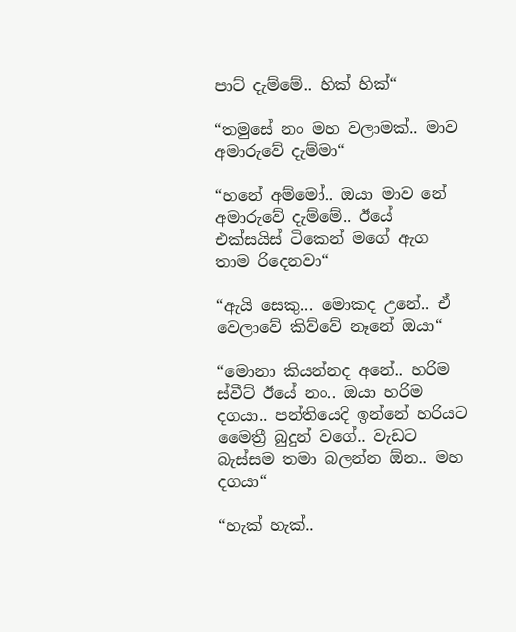පාට් දැම්මේ.. හික් හික්“

“තමුසේ නං මහ වලාමක්.. මාව අමාරුවේ දැම්මා“

“හනේ අම්මෝ.. ඔයා මාව නේ අමාරුවේ දැම්මේ.. ඊයේ එක්සයිස් ටිකෙන් මගේ ඇග තාම රිදෙනවා“

“ඇයි සෙකු... මොකද උනේ.. ඒ වෙලාවේ කිව්වේ නෑනේ ඔයා“

“මොනා කියන්නද අනේ.. හරිම ස්වීට් ඊයේ නං.. ඔයා හරිම දගයා.. පන්තියෙදි ඉන්නේ හරියට මෛත්‍රී බුදුන් වගේ.. වැඩට බැස්සම තමා බලන්න ඕන.. මහ දගයා“

“හැක් හැක්..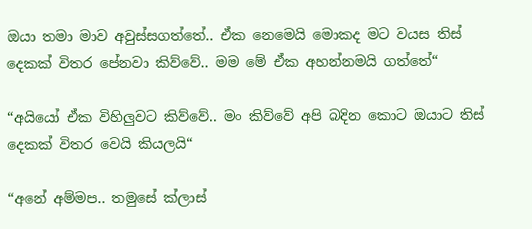ඔයා තමා මාව අවුස්සගත්තේ.. ඒක නෙමෙයි මොකද මට වයස තිස් දෙකක් විතර පේනවා කිව්වේ.. මම මේ ඒක අහන්නමයි ගත්තේ“

“අයියෝ ඒක විහිලුවට කිව්වේ.. මං කිව්වේ අපි බදින කොට ඔයාට තිස් දෙකක් විතර වෙයි කියලයි“

“අනේ අම්මප.. තමුසේ ක්ලාස්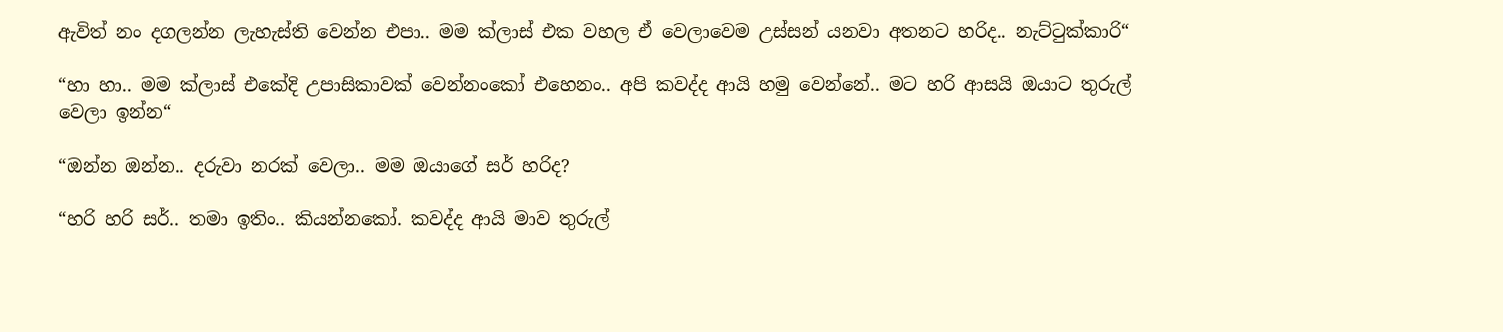ඇවිත් නං දගලන්න ලැහැස්ති වෙන්න එපා.. මම ක්ලාස් එක වහල ඒ වෙලාවෙම උස්සන් යනවා අතනට හරිද.. නැට්ටුක්කාරි“

“හා හා.. මම ක්ලාස් එකේදි උපාසිකාවක් වෙන්නංකෝ එහෙනං.. අපි කවද්ද ආයි හමු වෙන්නේ.. මට හරි ආසයි ඔයාට තුරුල් වෙලා ඉන්න“

“ඔන්න ඔන්න.. දරුවා නරක් වෙලා.. මම ඔයාගේ සර් හරිද?

“හරි හරි සර්.. තමා ඉතිං.. කියන්නකෝ. කවද්ද ආයි මාව තුරුල්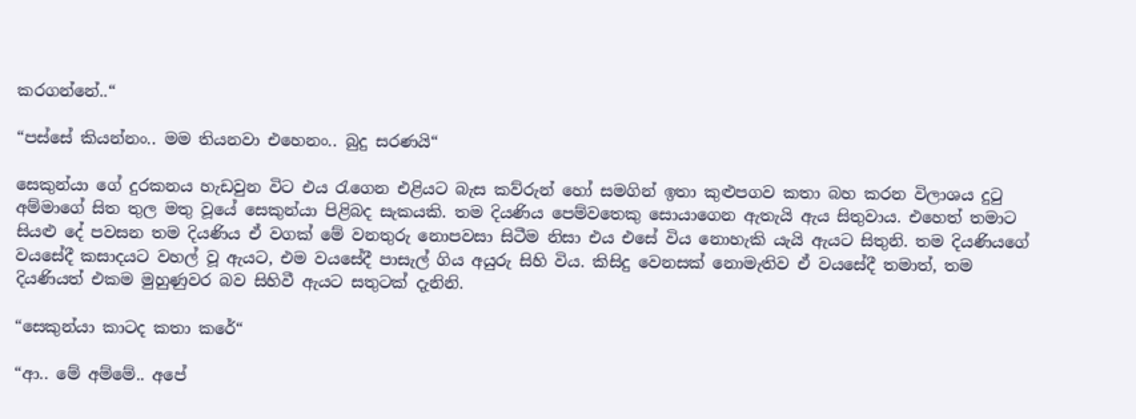කරගන්නේ..“

“පස්සේ කියන්නං.. මම තියනවා එහෙනං.. බුදු සරණයි“

සෙකුන්යා ගේ දුරකනය හැඩවුන විට එය රැගෙන එළියට බැස කව්රුන් හෝ සමගින් ඉතා කුළුපගව කතා බහ කරන විලාශය දුටු අම්මාගේ සිත තුල මතු වූයේ සෙකුන්යා පිළිබද සැකයකි. තම දියණිය පෙම්වතෙකු සොයාගෙන ඇතැයි ඇය සිතුවාය. එහෙත් තමාට සියළු දේ පවසන තම දියණිය ඒ වගක් මේ වනතුරු නොපවසා සිටීම නිසා එය එසේ විය නොහැකි යැයි ඇයට සිතුනි. තම දියණියගේ වයසේදී කසාදයට වහල් වූ ඇයට, එම වයසේදී පාසැල් ගිය අයුරු සිහි විය. කිසිදු වෙනසක් නොමැතිව ඒ වයසේදී තමාත්, තම දියණියත් එකම මුහුණුවර බව සිහිවී ඇයට සතුටක් දැනිනි.

“සෙකුන්යා කාටද කතා කරේ“

“ආ.. මේ අම්මේ.. අපේ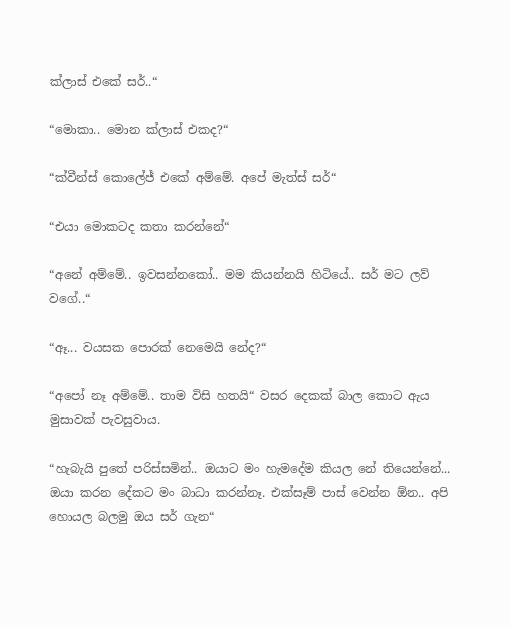ක්ලාස් එකේ සර්..“

“මොකා.. මොන ක්ලාස් එකද?“

“ක්වීන්ස් කොලේජ් එකේ අම්මේ. අපේ මැත්ස් සර්“

“එයා මොකටද කතා කරන්නේ“

“අනේ අම්මේ.. ඉවසන්නකෝ.. මම කියන්නයි හිටියේ.. සර් මට ලව් වගේ..“

“ඈ... වයසක පොරක් නෙමෙයි නේද?“

“අපෝ නෑ අම්මේ.. තාම විසි හතයි“ වසර දෙකක් බාල කොට ඇය මුසාවක් පැවසුවාය.

“හැබැයි පුතේ පරිස්සමින්.. ඔයාට මං හැමදේම කියල නේ තියෙන්නේ... ඔයා කරන දේකට මං බාධා කරන්නෑ. එක්සෑම් පාස් වෙන්න ඕන.. අපි හොයල බලමු ඔය සර් ගැන“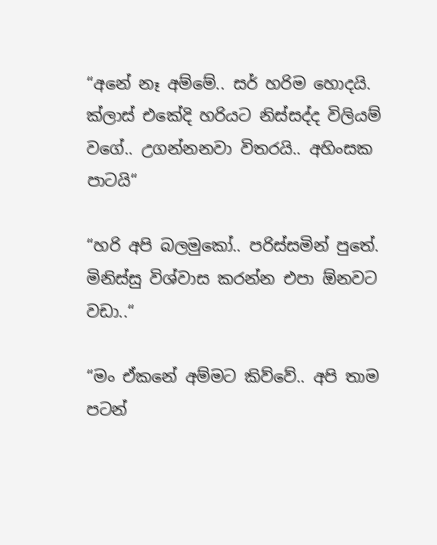“අනේ නෑ අම්මේ.. සර් හරිම හොදයි. ක්ලාස් එකේදි හරියට නිස්සද්ද විලියම් වගේ.. උගන්නනවා විතරයි.. අහිංසක පාටයි“

“හරි අපි බලමුකෝ.. පරිස්සමින් පුතේ. මිනිස්සු විශ්වාස කරන්න එපා ඕනවට වඩා..“

“මං ඒකනේ අම්මට කිව්වේ.. අපි තාම පටන්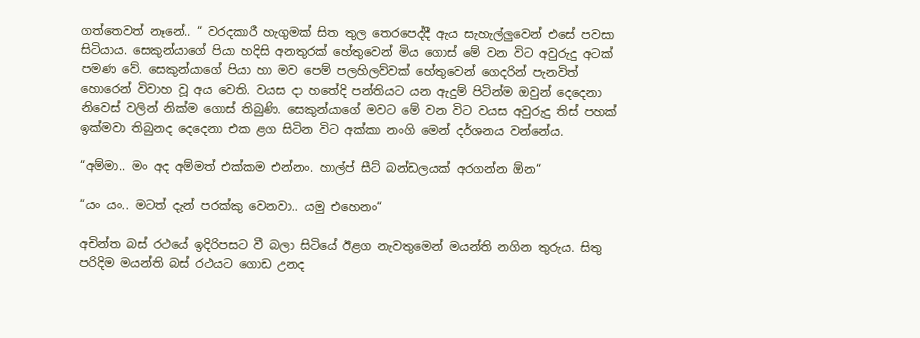ගත්තෙවත් නෑනේ.. “ වරදකාරී හැගුමක් සිත තුල තෙරපෙද්දී ඇය සැහැල්ලුවෙන් එසේ පවසා සිටියාය. සෙකුන්යාගේ පියා හදිසි අනතුරක් හේතුවෙන් මිය ගොස් මේ වන විට අවුරුදු අටක් පමණ වේ. සෙකුන්යාගේ පියා හා මව පෙම් පලහිලව්වක් හේතුවෙන් ගෙදරින් පැනවිත් හොරෙන් විවාහ වූ අය වෙති. වයස දා හතේදි පන්තියට යන ඇදුම් පිටින්ම ඔවුන් දෙදෙනා නිවෙස් වලින් නික්ම ගොස් තිබුණි. සෙකුන්යාගේ මවට මේ වන විට වයස අවුරුදු තිස් පහක් ඉක්මවා තිබුනද දෙදෙනා එක ළග සිටින විට අක්කා නංගි මෙන් දර්ශනය වන්නේය.

“අම්මා.. මං අද අම්මත් එක්කම එන්නං. හාල්ප් සීට් බන්ඩලයක් අරගන්න ඕන“

“යං යං.. මටත් දැන් පරක්කු වෙනවා.. යමු එහෙනං“

අචින්ත බස් රථයේ ඉදිරිපසට වී බලා සිටියේ ඊළග නැවතුමෙන් මයන්ති නගින තුරුය. සිතු පරිදිම මයන්ති බස් රථයට ගොඩ උනද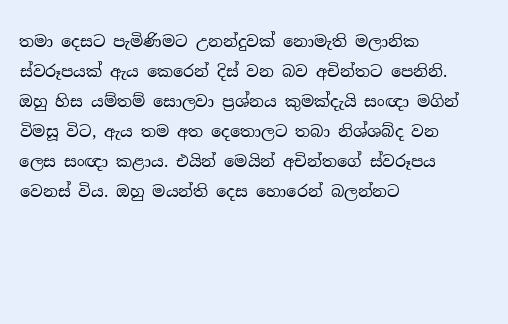තමා දෙසට පැමිණිමට උනන්දුවක් නොමැති මලානික ස්වරූපයක් ඇය කෙරෙන් දිස් වන බව අචින්තට පෙනිනි. ඔහු හිස යම්තම් සොලවා ප්‍රශ්නය කුමක්දැයි සංඥා මගින් විමසූ විට, ඇය තම අත දෙතොලට තබා නිශ්ශබ්ද වන ලෙස සංඥා කළාය. එයින් මෙයින් අචින්තගේ ස්වරූපය වෙනස් විය. ඔහු මයන්ති දෙස හොරෙන් බලන්නට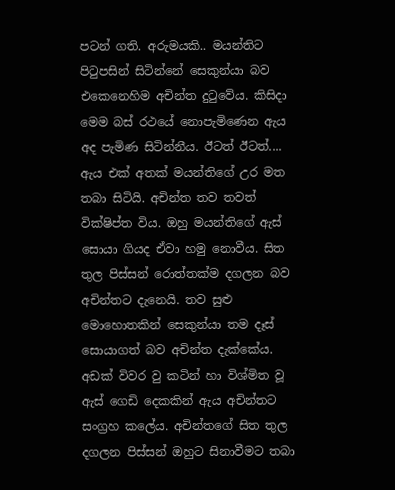පටන් ගති. අරුමයකි.. මයන්තිට පිටුපසින් සිටින්නේ සෙකුන්යා බව එකෙනෙහිම අචින්ත දුටුවේය. කිසිදා මෙම බස් රථයේ නොපැමිණෙන ඇය අද පැමිණ සිටින්නීය. ඊටත් ඊටත්.... ඇය එක් අතක් මයන්තිගේ උර මත තබා සිටියි. අචින්ත තව තවත් වික්ෂිප්ත විය. ඔහු මයන්තිගේ ඇස් සොයා ගියද ඒවා හමු නොවීය. සිත තුල පිස්සන් රොත්තක්ම දගලන බව අචින්තට දැනෙයි. තව සුළු මොහොතකින් සෙකුන්යා තම දෑස් සොයාගත් බව අචින්ත දැක්කේය. අඩක් විවර වු කටින් හා විශ්මිත වූ ඇස් ගෙඩි දෙකකින් ඇය අචින්තට සංග්‍රහ කලේය. අචින්තගේ සිත තුල දගලන පිස්සන් ඔහුට සිනාවීමට තබා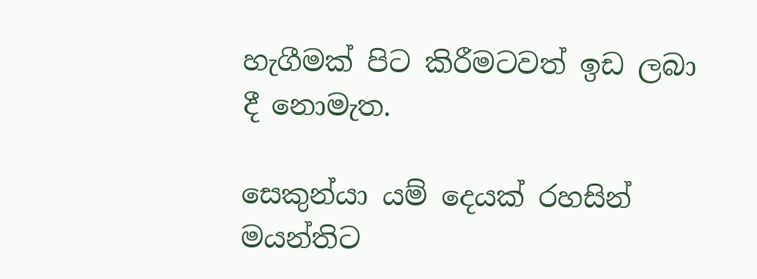හැගීමක් පිට කිරීමටවත් ඉඩ ලබා දී නොමැත.

සෙකුන්යා යම් දෙයක් රහසින් මයන්තිට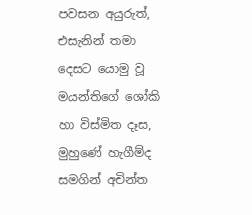පවසන අයුරුත්, එසැනින් තමා දෙසට යොමු වූ මයන්තිගේ ශෝකි හා විස්මිත දෑස, මුහුණේ හැගීම්ද සමගින් අචින්ත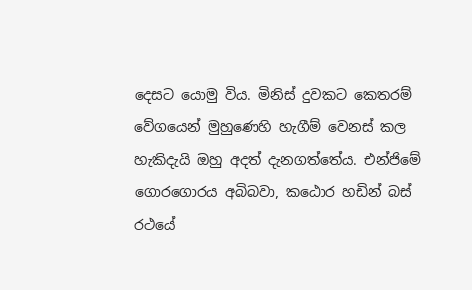දෙසට යොමු විය. මිනිස් දුවකට කෙතරම් වේගයෙන් මුහුණෙහි හැගීම් වෙනස් කල හැකිදැයි ඔහු අදත් දැනගත්තේය. එන්ජිමේ ගොරගොරය අබිබවා, කඨොර හඩින් බස් රථයේ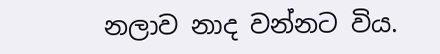නලාව නාද වන්නට විය.